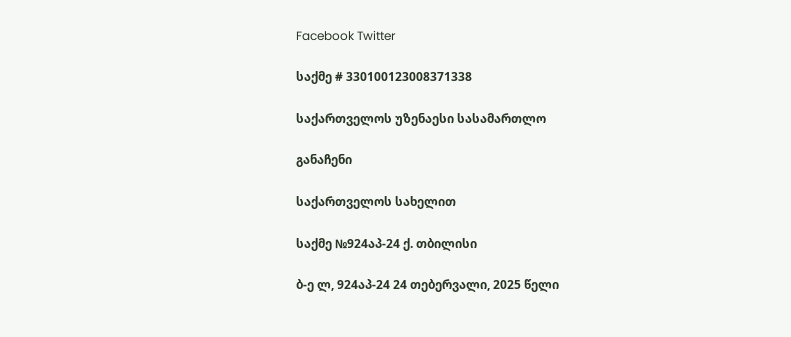Facebook Twitter

საქმე # 330100123008371338

საქართველოს უზენაესი სასამართლო

განაჩენი

საქართველოს სახელით

საქმე №924აპ-24 ქ. თბილისი

ბ-ე ლ, 924აპ-24 24 თებერვალი, 2025 წელი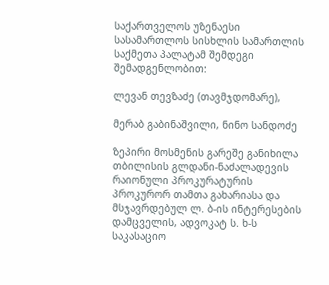საქართველოს უზენაესი სასამართლოს სისხლის სამართლის საქმეთა პალატამ შემდეგი შემადგენლობით:

ლევან თევზაძე (თავმჯდომარე),

მერაბ გაბინაშვილი, ნინო სანდოძე

ზეპირი მოსმენის გარეშე განიხილა თბილისის გლდანი-ნაძალადევის რაიონული პროკურატურის პროკურორ თამთა გახარიასა და მსჯავრდებულ ლ. ბ-ის ინტერესების დამცველის, ადვოკატ ს. ხ-ს საკასაციო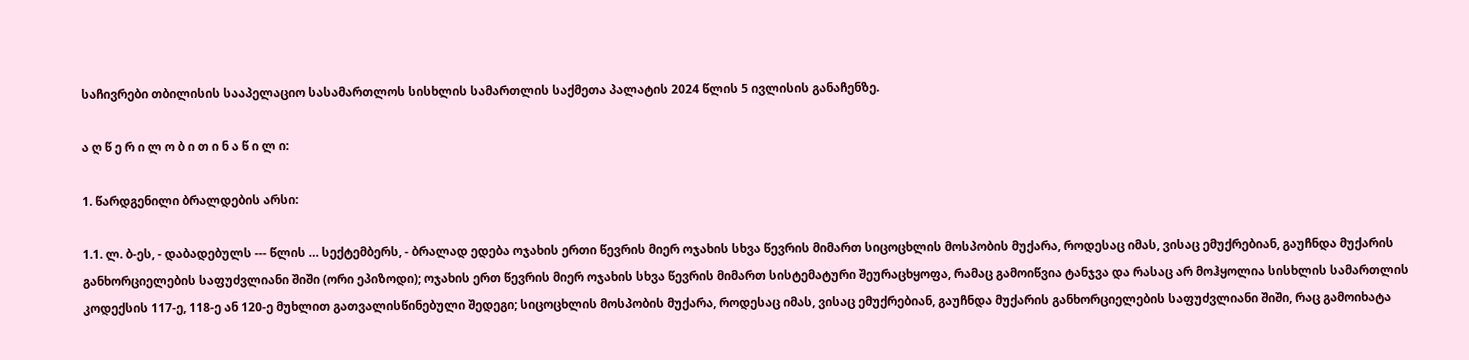საჩივრები თბილისის სააპელაციო სასამართლოს სისხლის სამართლის საქმეთა პალატის 2024 წლის 5 ივლისის განაჩენზე.

ა ღ წ ე რ ი ლ ო ბ ი თ ი ნ ა წ ი ლ ი:

1. წარდგენილი ბრალდების არსი:

1.1. ლ. ბ-ეს, - დაბადებულს --- წლის … სექტემბერს, - ბრალად ედება ოჯახის ერთი წევრის მიერ ოჯახის სხვა წევრის მიმართ სიცოცხლის მოსპობის მუქარა, როდესაც იმას, ვისაც ემუქრებიან, გაუჩნდა მუქარის განხორციელების საფუძვლიანი შიში (ორი ეპიზოდი); ოჯახის ერთ წევრის მიერ ოჯახის სხვა წევრის მიმართ სისტემატური შეურაცხყოფა, რამაც გამოიწვია ტანჯვა და რასაც არ მოჰყოლია სისხლის სამართლის კოდექსის 117-ე, 118-ე ან 120-ე მუხლით გათვალისწინებული შედეგი; სიცოცხლის მოსპობის მუქარა, როდესაც იმას, ვისაც ემუქრებიან, გაუჩნდა მუქარის განხორციელების საფუძვლიანი შიში, რაც გამოიხატა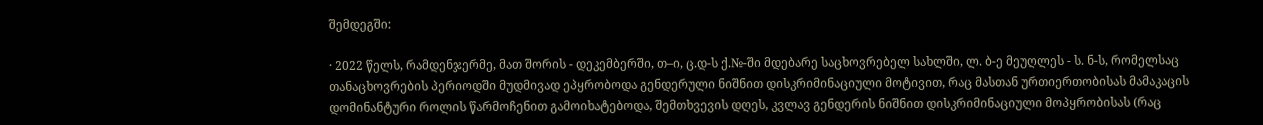შემდეგში:

· 2022 წელს, რამდენჯერმე, მათ შორის - დეკემბერში, თ–ი, ც.დ-ს ქ.№-ში მდებარე საცხოვრებელ სახლში, ლ. ბ-ე მეუღლეს - ს. ნ-ს, რომელსაც თანაცხოვრების პერიოდში მუდმივად ეპყრობოდა გენდერული ნიშნით დისკრიმინაციული მოტივით, რაც მასთან ურთიერთობისას მამაკაცის დომინანტური როლის წარმოჩენით გამოიხატებოდა, შემთხვევის დღეს, კვლავ გენდერის ნიშნით დისკრიმინაციული მოპყრობისას (რაც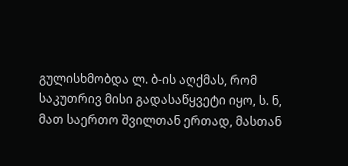გულისხმობდა ლ. ბ-ის აღქმას, რომ საკუთრივ მისი გადასაწყვეტი იყო, ს. ნ, მათ საერთო შვილთან ერთად, მასთან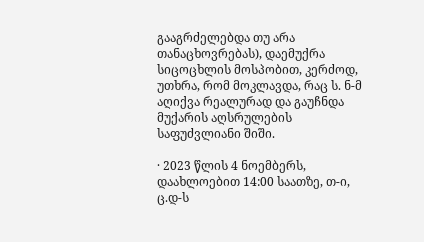გააგრძელებდა თუ არა თანაცხოვრებას), დაემუქრა სიცოცხლის მოსპობით, კერძოდ, უთხრა, რომ მოკლავდა, რაც ს. ნ-მ აღიქვა რეალურად და გაუჩნდა მუქარის აღსრულების საფუძვლიანი შიში.

· 2023 წლის 4 ნოემბერს, დაახლოებით 14:00 საათზე, თ-ი, ც.დ-ს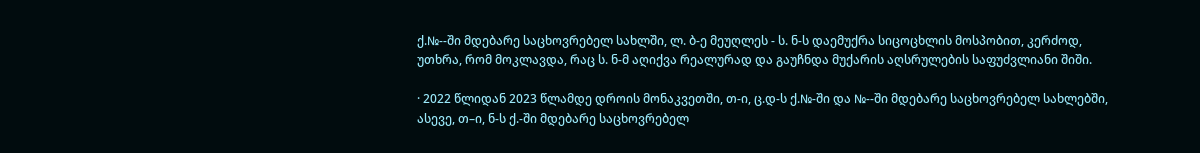ქ.№--ში მდებარე საცხოვრებელ სახლში, ლ. ბ-ე მეუღლეს - ს. ნ-ს დაემუქრა სიცოცხლის მოსპობით, კერძოდ, უთხრა, რომ მოკლავდა, რაც ს. ნ-მ აღიქვა რეალურად და გაუჩნდა მუქარის აღსრულების საფუძვლიანი შიში.

· 2022 წლიდან 2023 წლამდე დროის მონაკვეთში, თ-ი, ც.დ-ს ქ.№-ში და №--ში მდებარე საცხოვრებელ სახლებში, ასევე, თ–ი, ნ-ს ქ.-ში მდებარე საცხოვრებელ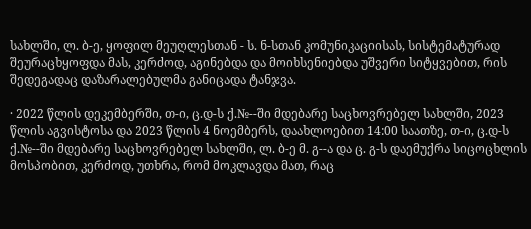სახლში, ლ. ბ-ე, ყოფილ მეუღლესთან - ს. ნ-სთან კომუნიკაციისას, სისტემატურად შეურაცხყოფდა მას, კერძოდ, აგინებდა და მოიხსენიებდა უშვერი სიტყვებით, რის შედეგადაც დაზარალებულმა განიცადა ტანჯვა.

· 2022 წლის დეკემბერში, თ-ი, ც.დ-ს ქ.№--ში მდებარე საცხოვრებელ სახლში, 2023 წლის აგვისტოსა და 2023 წლის 4 ნოემბერს, დაახლოებით 14:00 საათზე, თ-ი, ც.დ-ს ქ.№--ში მდებარე საცხოვრებელ სახლში, ლ. ბ-ე მ. გ--ა და ც. გ-ს დაემუქრა სიცოცხლის მოსპობით, კერძოდ, უთხრა, რომ მოკლავდა მათ, რაც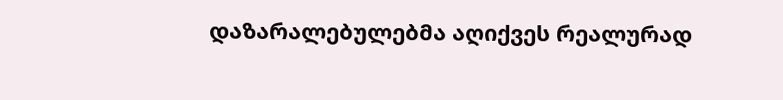დაზარალებულებმა აღიქვეს რეალურად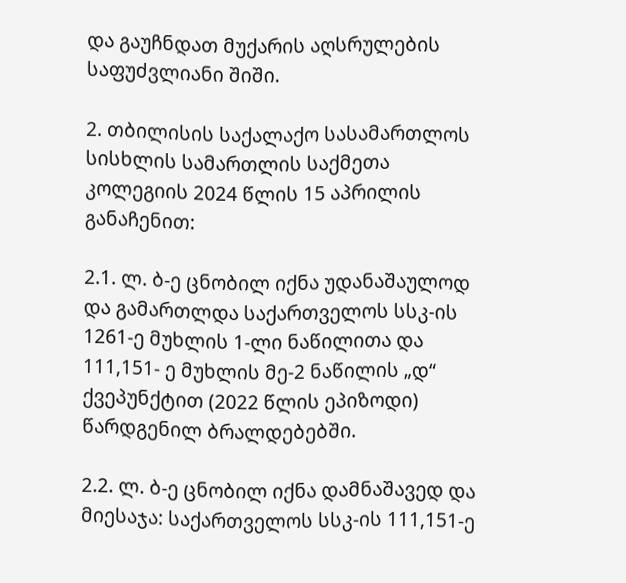და გაუჩნდათ მუქარის აღსრულების საფუძვლიანი შიში.

2. თბილისის საქალაქო სასამართლოს სისხლის სამართლის საქმეთა კოლეგიის 2024 წლის 15 აპრილის განაჩენით:

2.1. ლ. ბ-ე ცნობილ იქნა უდანაშაულოდ და გამართლდა საქართველოს სსკ-ის 1261-ე მუხლის 1-ლი ნაწილითა და 111,151- ე მუხლის მე-2 ნაწილის „დ“ ქვეპუნქტით (2022 წლის ეპიზოდი) წარდგენილ ბრალდებებში.

2.2. ლ. ბ-ე ცნობილ იქნა დამნაშავედ და მიესაჯა: საქართველოს სსკ-ის 111,151-ე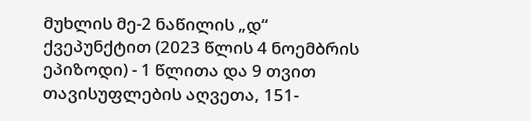მუხლის მე-2 ნაწილის „დ“ ქვეპუნქტით (2023 წლის 4 ნოემბრის ეპიზოდი) - 1 წლითა და 9 თვით თავისუფლების აღვეთა, 151-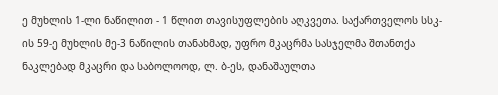ე მუხლის 1-ლი ნაწილით - 1 წლით თავისუფლების აღკვეთა. საქართველოს სსკ-ის 59-ე მუხლის მე-3 ნაწილის თანახმად, უფრო მკაცრმა სასჯელმა შთანთქა ნაკლებად მკაცრი და საბოლოოდ, ლ. ბ-ეს, დანაშაულთა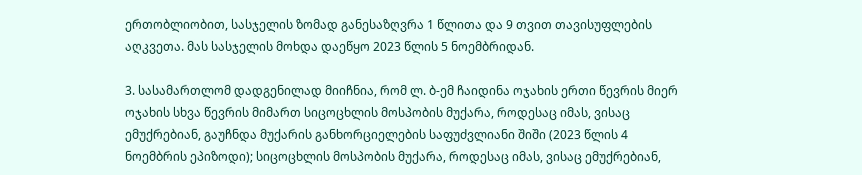ერთობლიობით, სასჯელის ზომად განესაზღვრა 1 წლითა და 9 თვით თავისუფლების აღკვეთა. მას სასჯელის მოხდა დაეწყო 2023 წლის 5 ნოემბრიდან.

3. სასამართლომ დადგენილად მიიჩნია, რომ ლ. ბ-ემ ჩაიდინა ოჯახის ერთი წევრის მიერ ოჯახის სხვა წევრის მიმართ სიცოცხლის მოსპობის მუქარა, როდესაც იმას, ვისაც ემუქრებიან, გაუჩნდა მუქარის განხორციელების საფუძვლიანი შიში (2023 წლის 4 ნოემბრის ეპიზოდი); სიცოცხლის მოსპობის მუქარა, როდესაც იმას, ვისაც ემუქრებიან,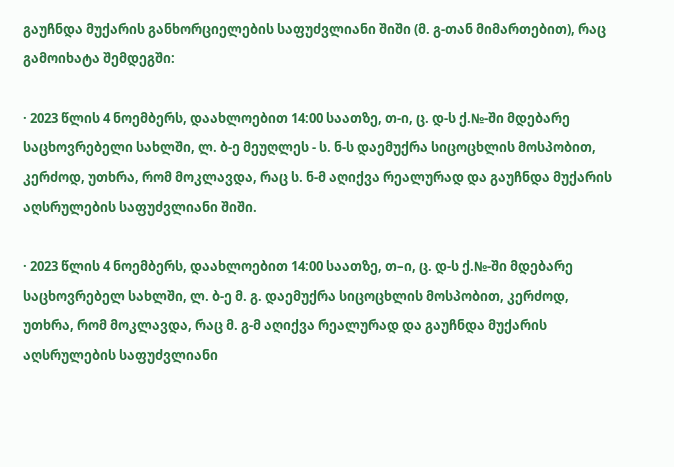გაუჩნდა მუქარის განხორციელების საფუძვლიანი შიში (მ. გ-თან მიმართებით), რაც გამოიხატა შემდეგში:

· 2023 წლის 4 ნოემბერს, დაახლოებით 14:00 საათზე, თ-ი, ც. დ-ს ქ.№-ში მდებარე საცხოვრებელი სახლში, ლ. ბ-ე მეუღლეს - ს. ნ-ს დაემუქრა სიცოცხლის მოსპობით, კერძოდ, უთხრა, რომ მოკლავდა, რაც ს. ნ-მ აღიქვა რეალურად და გაუჩნდა მუქარის აღსრულების საფუძვლიანი შიში.

· 2023 წლის 4 ნოემბერს, დაახლოებით 14:00 საათზე, თ–ი, ც. დ-ს ქ.№-ში მდებარე საცხოვრებელ სახლში, ლ. ბ-ე მ. გ. დაემუქრა სიცოცხლის მოსპობით, კერძოდ, უთხრა, რომ მოკლავდა, რაც მ. გ-მ აღიქვა რეალურად და გაუჩნდა მუქარის აღსრულების საფუძვლიანი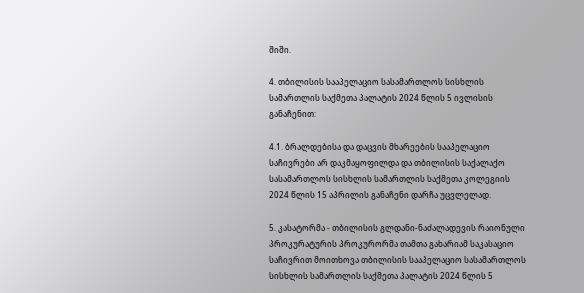შიში.

4. თბილისის სააპელაციო სასამართლოს სისხლის სამართლის საქმეთა პალატის 2024 წლის 5 ივლისის განაჩენით:

4.1. ბრალდებისა და დაცვის მხარეების სააპელაციო საჩივრები არ დაკმაყოფილდა და თბილისის საქალაქო სასამართლოს სისხლის სამართლის საქმეთა კოლეგიის 2024 წლის 15 აპრილის განაჩენი დარჩა უცვლელად.

5. კასატორმა - თბილისის გლდანი-ნაძალადევის რაიონული პროკურატურის პროკურორმა თამთა გახარიამ საკასაციო საჩივრით მოითხოვა თბილისის სააპელაციო სასამართლოს სისხლის სამართლის საქმეთა პალატის 2024 წლის 5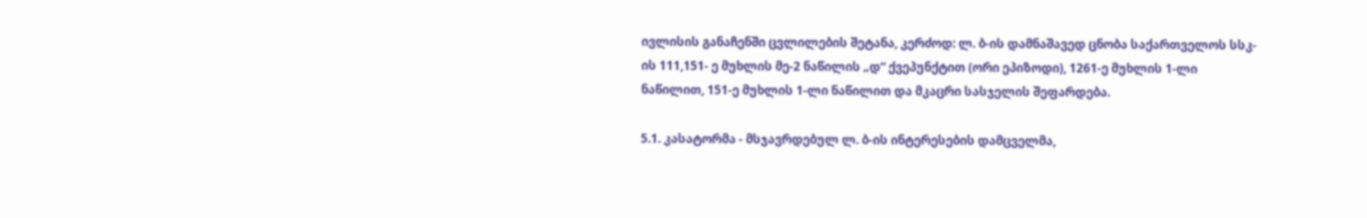ივლისის განაჩენში ცვლილების შეტანა, კერძოდ: ლ. ბ-ის დამნაშავედ ცნობა საქართველოს სსკ-ის 111,151- ე მუხლის მე-2 ნაწილის „დ“ ქვეპუნქტით (ორი ეპიზოდი), 1261-ე მუხლის 1-ლი ნაწილით, 151-ე მუხლის 1-ლი ნაწილით და მკაცრი სასჯელის შეფარდება.

5.1. კასატორმა - მსჯავრდებულ ლ. ბ-ის ინტერესების დამცველმა,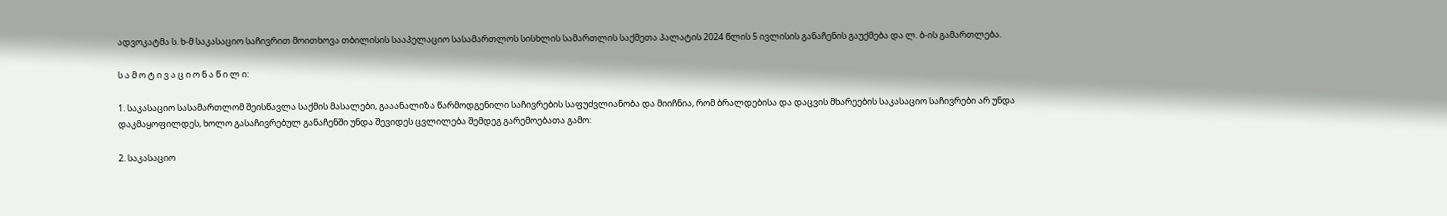ადვოკატმა ს. ხ-მ საკასაციო საჩივრით მოითხოვა თბილისის სააპელაციო სასამართლოს სისხლის სამართლის საქმეთა პალატის 2024 წლის 5 ივლისის განაჩენის გაუქმება და ლ. ბ-ის გამართლება.

ს ა მ ო ტ ი ვ ა ც ი ო ნ ა წ ი ლ ი:

1. საკასაციო სასამართლომ შეისწავლა საქმის მასალები, გააანალიზა წარმოდგენილი საჩივრების საფუძვლიანობა და მიიჩნია, რომ ბრალდებისა და დაცვის მხარეების საკასაციო საჩივრები არ უნდა დაკმაყოფილდეს, ხოლო გასაჩივრებულ განაჩენში უნდა შევიდეს ცვლილება შემდეგ გარემოებათა გამო:

2. საკასაციო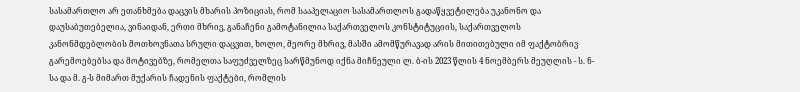სასამართლო არ ეთანხმება დაცვის მხარის პოზიციას, რომ სააპელაციო სასამართლოს გადაწყვეტილება უკანონო და დაუსაბუთებელია, ვინაიდან, ერთი მხრივ, განაჩენი გამოტანილია საქართველოს კონსტიტუციის, საქართველოს კანონმდებლობის მოთხოვნათა სრული დაცვით, ხოლო, მეორე მხრივ, მასში ამომწურავად არის მითითებული იმ ფაქტობრივ გარემოებებსა და მოტივებზე, რომელთა საფუძველზეც სარწმუნოდ იქნა მიჩნეული ლ. ბ-ის 2023 წლის 4 ნოემბერს მეუღლის - ს. ნ-სა და მ. გ-ს მიმართ მუქარის ჩადენის ფაქტები, რომლის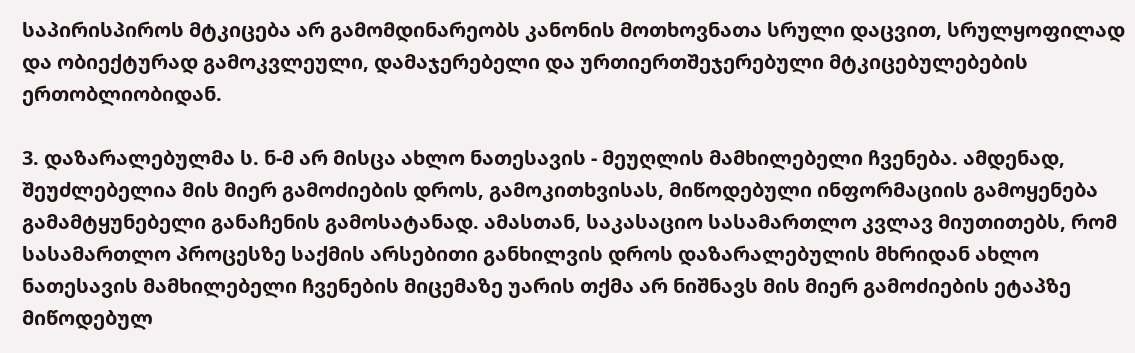საპირისპიროს მტკიცება არ გამომდინარეობს კანონის მოთხოვნათა სრული დაცვით, სრულყოფილად და ობიექტურად გამოკვლეული, დამაჯერებელი და ურთიერთშეჯერებული მტკიცებულებების ერთობლიობიდან.

3. დაზარალებულმა ს. ნ-მ არ მისცა ახლო ნათესავის - მეუღლის მამხილებელი ჩვენება. ამდენად, შეუძლებელია მის მიერ გამოძიების დროს, გამოკითხვისას, მიწოდებული ინფორმაციის გამოყენება გამამტყუნებელი განაჩენის გამოსატანად. ამასთან, საკასაციო სასამართლო კვლავ მიუთითებს, რომ სასამართლო პროცესზე საქმის არსებითი განხილვის დროს დაზარალებულის მხრიდან ახლო ნათესავის მამხილებელი ჩვენების მიცემაზე უარის თქმა არ ნიშნავს მის მიერ გამოძიების ეტაპზე მიწოდებულ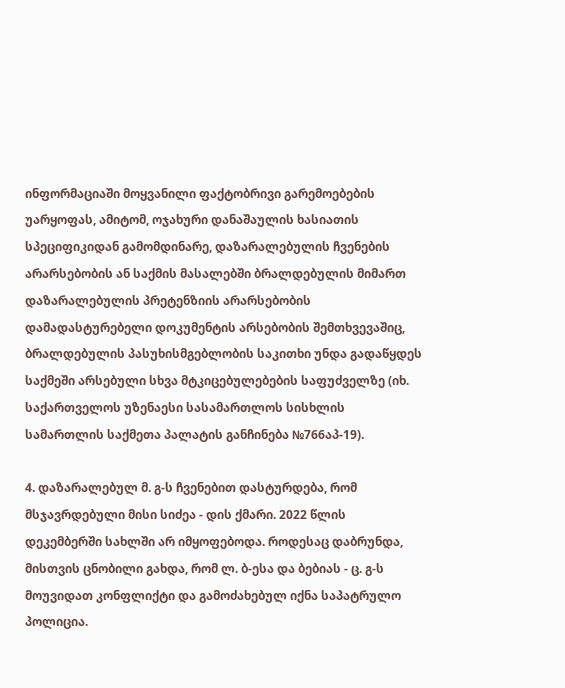ინფორმაციაში მოყვანილი ფაქტობრივი გარემოებების უარყოფას, ამიტომ, ოჯახური დანაშაულის ხასიათის სპეციფიკიდან გამომდინარე, დაზარალებულის ჩვენების არარსებობის ან საქმის მასალებში ბრალდებულის მიმართ დაზარალებულის პრეტენზიის არარსებობის დამადასტურებელი დოკუმენტის არსებობის შემთხვევაშიც, ბრალდებულის პასუხისმგებლობის საკითხი უნდა გადაწყდეს საქმეში არსებული სხვა მტკიცებულებების საფუძველზე (იხ. საქართველოს უზენაესი სასამართლოს სისხლის სამართლის საქმეთა პალატის განჩინება №766აპ-19).

4. დაზარალებულ მ. გ-ს ჩვენებით დასტურდება, რომ მსჯავრდებული მისი სიძეა - დის ქმარი. 2022 წლის დეკემბერში სახლში არ იმყოფებოდა. როდესაც დაბრუნდა, მისთვის ცნობილი გახდა, რომ ლ. ბ-ესა და ბებიას - ც. გ-ს მოუვიდათ კონფლიქტი და გამოძახებულ იქნა საპატრულო პოლიცია.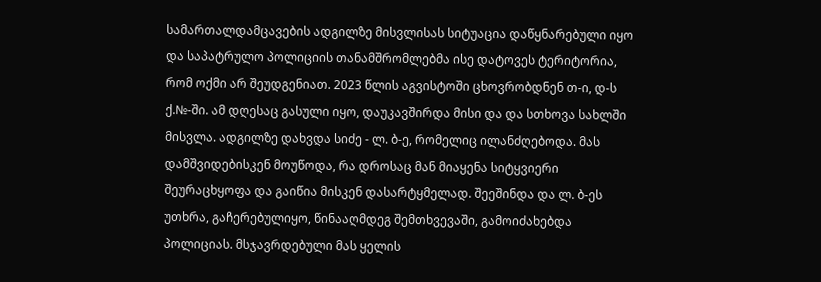სამართალდამცავების ადგილზე მისვლისას სიტუაცია დაწყნარებული იყო და საპატრულო პოლიციის თანამშრომლებმა ისე დატოვეს ტერიტორია, რომ ოქმი არ შეუდგენიათ. 2023 წლის აგვისტოში ცხოვრობდნენ თ-ი, დ-ს ქ.№-ში. ამ დღესაც გასული იყო, დაუკავშირდა მისი და და სთხოვა სახლში მისვლა. ადგილზე დახვდა სიძე - ლ. ბ-ე, რომელიც ილანძღებოდა. მას დამშვიდებისკენ მოუწოდა, რა დროსაც მან მიაყენა სიტყვიერი შეურაცხყოფა და გაიწია მისკენ დასარტყმელად. შეეშინდა და ლ. ბ-ეს უთხრა, გაჩერებულიყო, წინააღმდეგ შემთხვევაში, გამოიძახებდა პოლიციას. მსჯავრდებული მას ყელის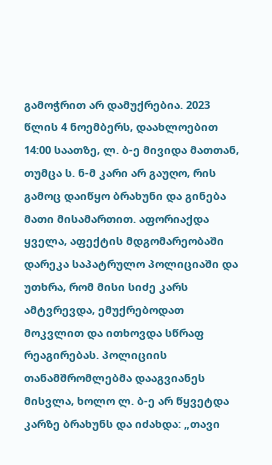გამოჭრით არ დამუქრებია. 2023 წლის 4 ნოემბერს, დაახლოებით 14:00 საათზე, ლ. ბ-ე მივიდა მათთან, თუმცა ს. ნ-მ კარი არ გაუღო, რის გამოც დაიწყო ბრახუნი და გინება მათი მისამართით. აფორიაქდა ყველა, აფექტის მდგომარეობაში დარეკა საპატრულო პოლიციაში და უთხრა, რომ მისი სიძე კარს ამტვრევდა, ემუქრებოდათ მოკვლით და ითხოვდა სწრაფ რეაგირებას. პოლიციის თანამშრომლებმა დააგვიანეს მისვლა, ხოლო ლ. ბ-ე არ წყვეტდა კარზე ბრახუნს და იძახდა: „თავი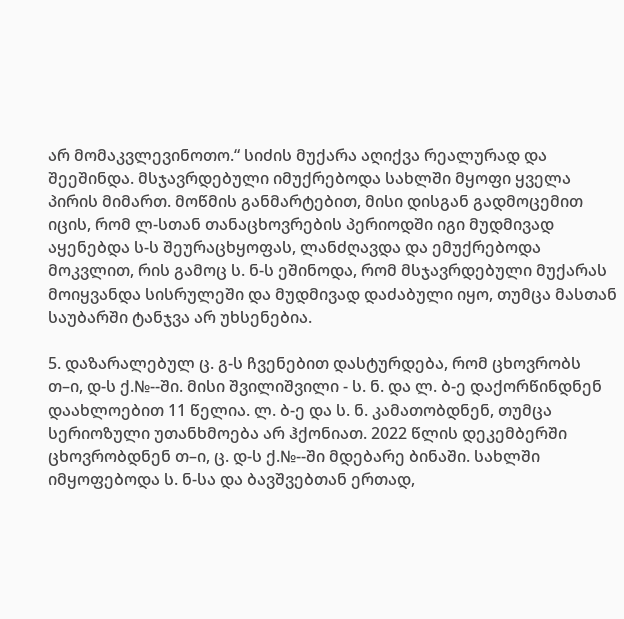არ მომაკვლევინოთო.“ სიძის მუქარა აღიქვა რეალურად და შეეშინდა. მსჯავრდებული იმუქრებოდა სახლში მყოფი ყველა პირის მიმართ. მოწმის განმარტებით, მისი დისგან გადმოცემით იცის, რომ ლ-სთან თანაცხოვრების პერიოდში იგი მუდმივად აყენებდა ს-ს შეურაცხყოფას, ლანძღავდა და ემუქრებოდა მოკვლით, რის გამოც ს. ნ-ს ეშინოდა, რომ მსჯავრდებული მუქარას მოიყვანდა სისრულეში და მუდმივად დაძაბული იყო, თუმცა მასთან საუბარში ტანჯვა არ უხსენებია.

5. დაზარალებულ ც. გ-ს ჩვენებით დასტურდება, რომ ცხოვრობს თ–ი, დ-ს ქ.№--ში. მისი შვილიშვილი - ს. ნ. და ლ. ბ-ე დაქორწინდნენ დაახლოებით 11 წელია. ლ. ბ-ე და ს. ნ. კამათობდნენ, თუმცა სერიოზული უთანხმოება არ ჰქონიათ. 2022 წლის დეკემბერში ცხოვრობდნენ თ–ი, ც. დ-ს ქ.№--ში მდებარე ბინაში. სახლში იმყოფებოდა ს. ნ-სა და ბავშვებთან ერთად,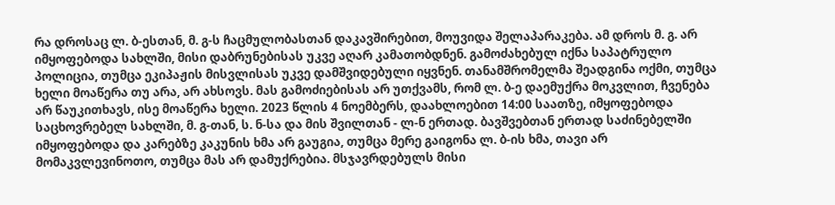რა დროსაც ლ. ბ-ესთან, მ. გ-ს ჩაცმულობასთან დაკავშირებით, მოუვიდა შელაპარაკება. ამ დროს მ. გ. არ იმყოფებოდა სახლში, მისი დაბრუნებისას უკვე აღარ კამათობდნენ. გამოძახებულ იქნა საპატრულო პოლიცია, თუმცა ეკიპაჟის მისვლისას უკვე დამშვიდებული იყვნენ. თანამშრომელმა შეადგინა ოქმი, თუმცა ხელი მოაწერა თუ არა, არ ახსოვს. მას გამოძიებისას არ უთქვამს, რომ ლ. ბ-ე დაემუქრა მოკვლით, ჩვენება არ წაუკითხავს, ისე მოაწერა ხელი. 2023 წლის 4 ნოემბერს, დაახლოებით 14:00 საათზე, იმყოფებოდა საცხოვრებელ სახლში, მ. გ-თან, ს. ნ-სა და მის შვილთან - ლ-ნ ერთად. ბავშვებთან ერთად საძინებელში იმყოფებოდა და კარებზე კაკუნის ხმა არ გაუგია, თუმცა მერე გაიგონა ლ. ბ-ის ხმა, თავი არ მომაკვლევინოთო, თუმცა მას არ დამუქრებია. მსჯავრდებულს მისი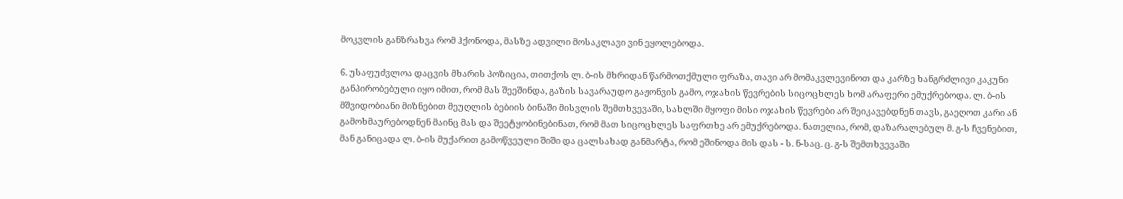მოკვლის განზრახვა რომ ჰქონოდა, მასზე ადვილი მოსაკლავი ვინ ეყოლებოდა.

6. უსაფუძვლოა დაცვის მხარის პოზიცია, თითქოს ლ. ბ-ის მხრიდან წარმოთქმული ფრაზა, თავი არ მომაკვლევინოთ და კარზე ხანგრძლივი კაკუნი განპირობებული იყო იმით, რომ მას შეეშინდა, გაზის სავარაუდო გაჟონვის გამო, ოჯახის წევრების სიცოცხლეს ხომ არაფერი ემუქრებოდა. ლ. ბ-ის მშვიდობიანი მიზნებით მეუღლის ბებიის ბინაში მისვლის შემთხვევაში, სახლში მყოფი მისი ოჯახის წევრები არ შეიკავებდნენ თავს, გაეღოთ კარი ან გამოხმაურებოდნენ მაინც მას და შეეტყობინებინათ, რომ მათ სიცოცხლეს საფრთხე არ ემუქრებოდა. ნათელია, რომ, დაზარალებულ მ. გ-ს ჩვენებით, მან განიცადა ლ. ბ-ის მუქარით გამოწვეული შიში და ცალსახად განმარტა, რომ ეშინოდა მის დას - ს. ნ-საც. ც. გ-ს შემთხვევაში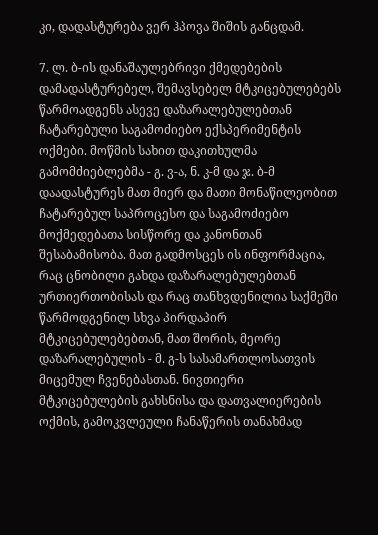კი, დადასტურება ვერ ჰპოვა შიშის განცდამ.

7. ლ. ბ-ის დანაშაულებრივი ქმედებების დამადასტურებელ, შემავსებელ მტკიცებულებებს წარმოადგენს ასევე დაზარალებულებთან ჩატარებული საგამოძიებო ექსპერიმენტის ოქმები. მოწმის სახით დაკითხულმა გამომძიებლებმა - გ. ვ-ა, ნ. კ-მ და ჯ. ბ-მ დაადასტურეს მათ მიერ და მათი მონაწილეობით ჩატარებულ საპროცესო და საგამოძიებო მოქმედებათა სისწორე და კანონთან შესაბამისობა. მათ გადმოსცეს ის ინფორმაცია, რაც ცნობილი გახდა დაზარალებულებთან ურთიერთობისას და რაც თანხვდენილია საქმეში წარმოდგენილ სხვა პირდაპირ მტკიცებულებებთან, მათ შორის, მეორე დაზარალებულის - მ. გ-ს სასამართლოსათვის მიცემულ ჩვენებასთან. ნივთიერი მტკიცებულების გახსნისა და დათვალიერების ოქმის, გამოკვლეული ჩანაწერის თანახმად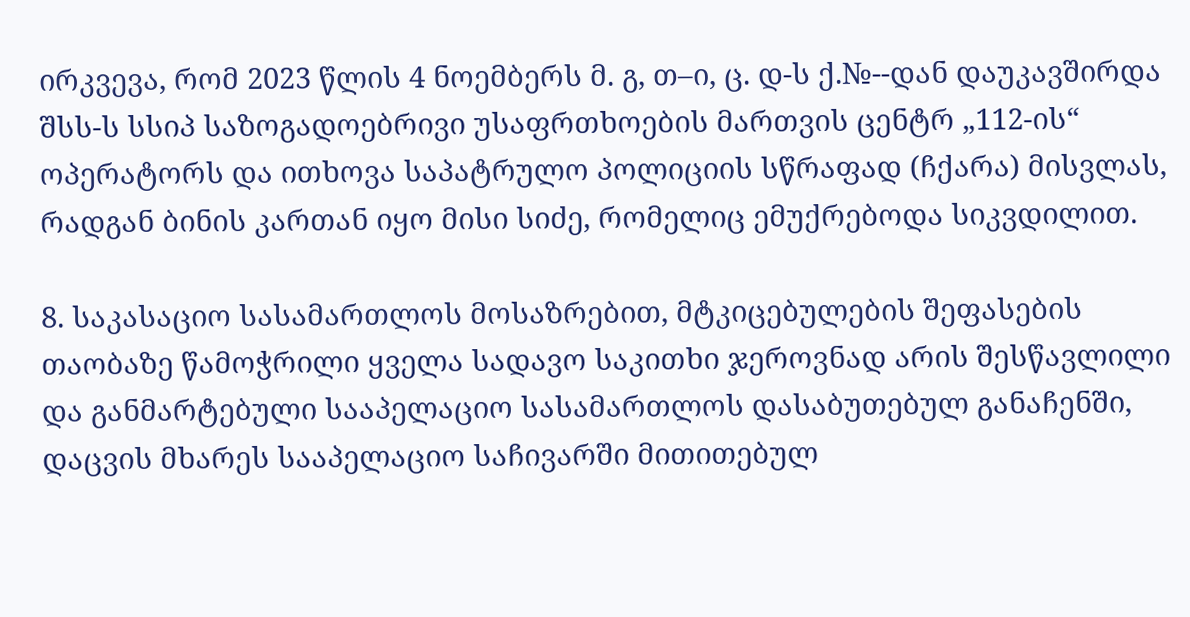ირკვევა, რომ 2023 წლის 4 ნოემბერს მ. გ, თ–ი, ც. დ-ს ქ.№--დან დაუკავშირდა შსს-ს სსიპ საზოგადოებრივი უსაფრთხოების მართვის ცენტრ „112-ის“ ოპერატორს და ითხოვა საპატრულო პოლიციის სწრაფად (ჩქარა) მისვლას, რადგან ბინის კართან იყო მისი სიძე, რომელიც ემუქრებოდა სიკვდილით.

8. საკასაციო სასამართლოს მოსაზრებით, მტკიცებულების შეფასების თაობაზე წამოჭრილი ყველა სადავო საკითხი ჯეროვნად არის შესწავლილი და განმარტებული სააპელაციო სასამართლოს დასაბუთებულ განაჩენში, დაცვის მხარეს სააპელაციო საჩივარში მითითებულ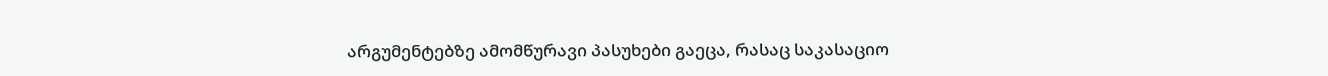არგუმენტებზე ამომწურავი პასუხები გაეცა, რასაც საკასაციო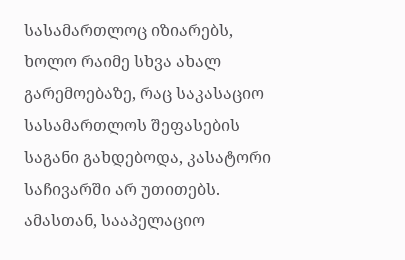სასამართლოც იზიარებს, ხოლო რაიმე სხვა ახალ გარემოებაზე, რაც საკასაციო სასამართლოს შეფასების საგანი გახდებოდა, კასატორი საჩივარში არ უთითებს. ამასთან, სააპელაციო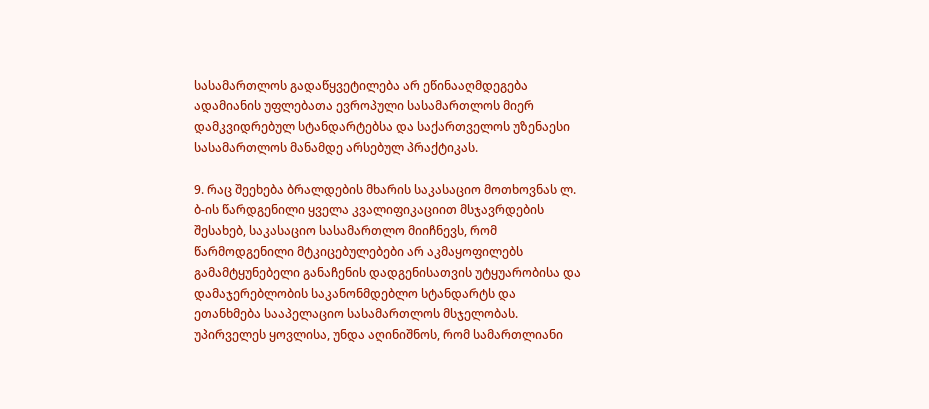სასამართლოს გადაწყვეტილება არ ეწინააღმდეგება ადამიანის უფლებათა ევროპული სასამართლოს მიერ დამკვიდრებულ სტანდარტებსა და საქართველოს უზენაესი სასამართლოს მანამდე არსებულ პრაქტიკას.

9. რაც შეეხება ბრალდების მხარის საკასაციო მოთხოვნას ლ. ბ-ის წარდგენილი ყველა კვალიფიკაციით მსჯავრდების შესახებ, საკასაციო სასამართლო მიიჩნევს, რომ წარმოდგენილი მტკიცებულებები არ აკმაყოფილებს გამამტყუნებელი განაჩენის დადგენისათვის უტყუარობისა და დამაჯერებლობის საკანონმდებლო სტანდარტს და ეთანხმება სააპელაციო სასამართლოს მსჯელობას. უპირველეს ყოვლისა, უნდა აღინიშნოს, რომ სამართლიანი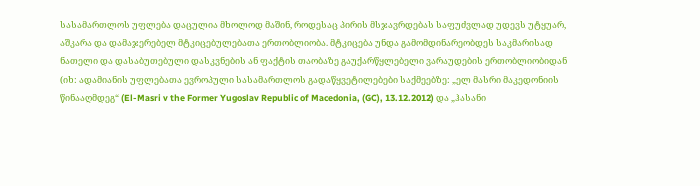სასამართლოს უფლება დაცულია მხოლოდ მაშინ, როდესაც პირის მსჯავრდებას საფუძვლად უდევს უტყუარ, აშკარა და დამაჯერებელ მტკიცებულებათა ერთობლიობა. მტკიცება უნდა გამომდინარეობდეს საკმარისად ნათელი და დასაბუთებული დასკვნების ან ფაქტის თაობაზე გაუქარწყლებელი ვარაუდების ერთობლიობიდან (იხ: ადამიანის უფლებათა ევროპული სასამართლოს გადაწყვეტილებები საქმეებზე: „ელ მასრი მაკედონიის წინააღმდეგ“ (El-Masri v the Former Yugoslav Republic of Macedonia, (GC), 13.12.2012) და „ჰასანი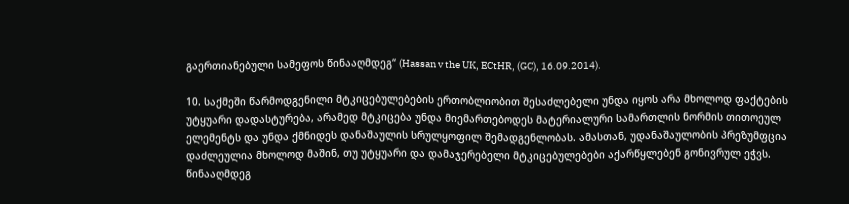გაერთიანებული სამეფოს წინააღმდეგ“ (Hassan v the UK, ECtHR, (GC), 16.09.2014).

10. საქმეში წარმოდგენილი მტკიცებულებების ერთობლიობით შესაძლებელი უნდა იყოს არა მხოლოდ ფაქტების უტყუარი დადასტურება, არამედ მტკიცება უნდა მიემართებოდეს მატერიალური სამართლის ნორმის თითოეულ ელემენტს და უნდა ქმნიდეს დანაშაულის სრულყოფილ შემადგენლობას. ამასთან, უდანაშაულობის პრეზუმფცია დაძლეულია მხოლოდ მაშინ, თუ უტყუარი და დამაჯერებელი მტკიცებულებები აქარწყლებენ გონივრულ ეჭვს. წინააღმდეგ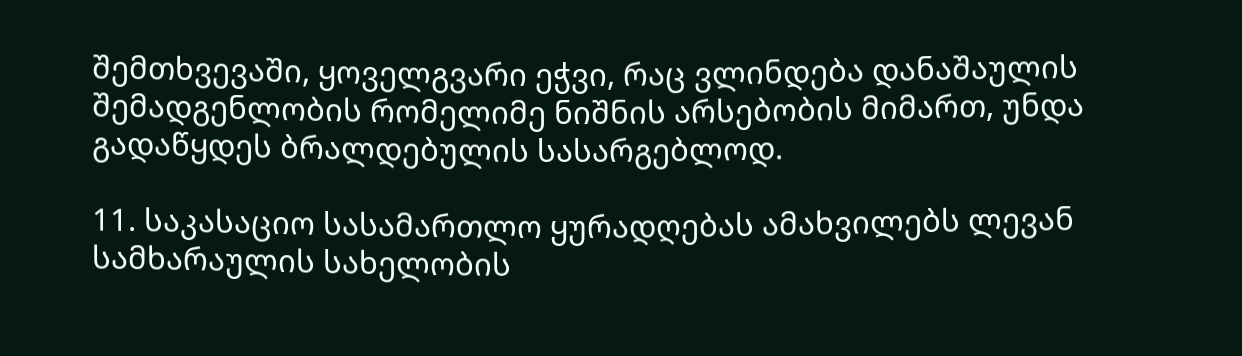შემთხვევაში, ყოველგვარი ეჭვი, რაც ვლინდება დანაშაულის შემადგენლობის რომელიმე ნიშნის არსებობის მიმართ, უნდა გადაწყდეს ბრალდებულის სასარგებლოდ.

11. საკასაციო სასამართლო ყურადღებას ამახვილებს ლევან სამხარაულის სახელობის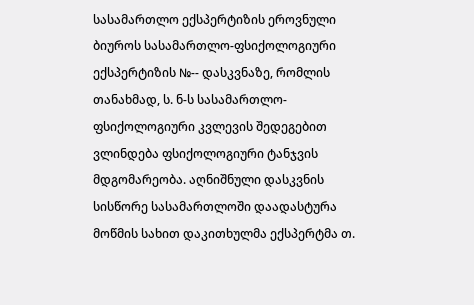სასამართლო ექსპერტიზის ეროვნული ბიუროს სასამართლო-ფსიქოლოგიური ექსპერტიზის №-- დასკვნაზე, რომლის თანახმად, ს. ნ-ს სასამართლო-ფსიქოლოგიური კვლევის შედეგებით ვლინდება ფსიქოლოგიური ტანჯვის მდგომარეობა. აღნიშნული დასკვნის სისწორე სასამართლოში დაადასტურა მოწმის სახით დაკითხულმა ექსპერტმა თ.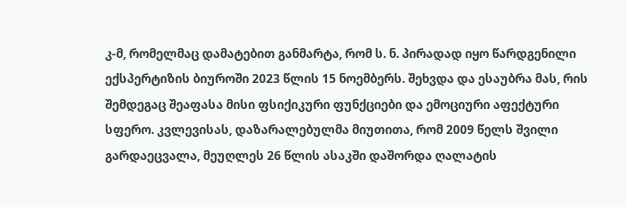კ-მ, რომელმაც დამატებით განმარტა, რომ ს. ნ. პირადად იყო წარდგენილი ექსპერტიზის ბიუროში 2023 წლის 15 ნოემბერს. შეხვდა და ესაუბრა მას, რის შემდეგაც შეაფასა მისი ფსიქიკური ფუნქციები და ემოციური აფექტური სფერო. კვლევისას, დაზარალებულმა მიუთითა, რომ 2009 წელს შვილი გარდაეცვალა, მეუღლეს 26 წლის ასაკში დაშორდა ღალატის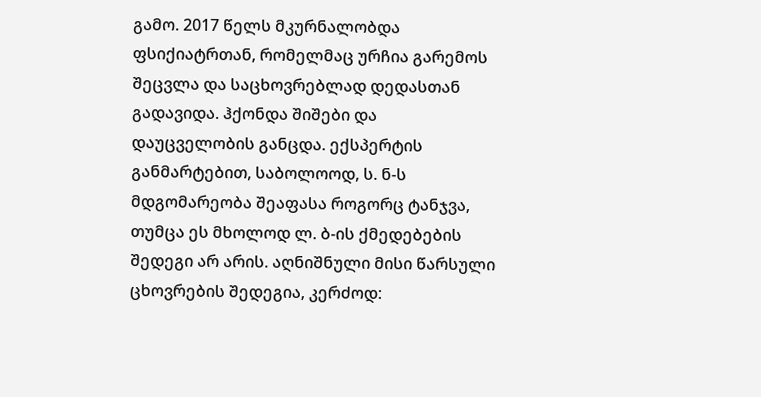გამო. 2017 წელს მკურნალობდა ფსიქიატრთან, რომელმაც ურჩია გარემოს შეცვლა და საცხოვრებლად დედასთან გადავიდა. ჰქონდა შიშები და დაუცველობის განცდა. ექსპერტის განმარტებით, საბოლოოდ, ს. ნ-ს მდგომარეობა შეაფასა როგორც ტანჯვა, თუმცა ეს მხოლოდ ლ. ბ-ის ქმედებების შედეგი არ არის. აღნიშნული მისი წარსული ცხოვრების შედეგია, კერძოდ: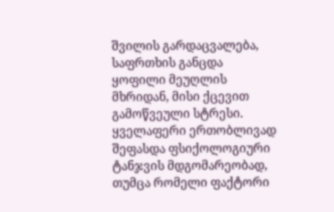შვილის გარდაცვალება, საფრთხის განცდა ყოფილი მეუღლის მხრიდან, მისი ქცევით გამოწვეული სტრესი. ყველაფერი ერთობლივად შეფასდა ფსიქოლოგიური ტანჯვის მდგომარეობად, თუმცა რომელი ფაქტორი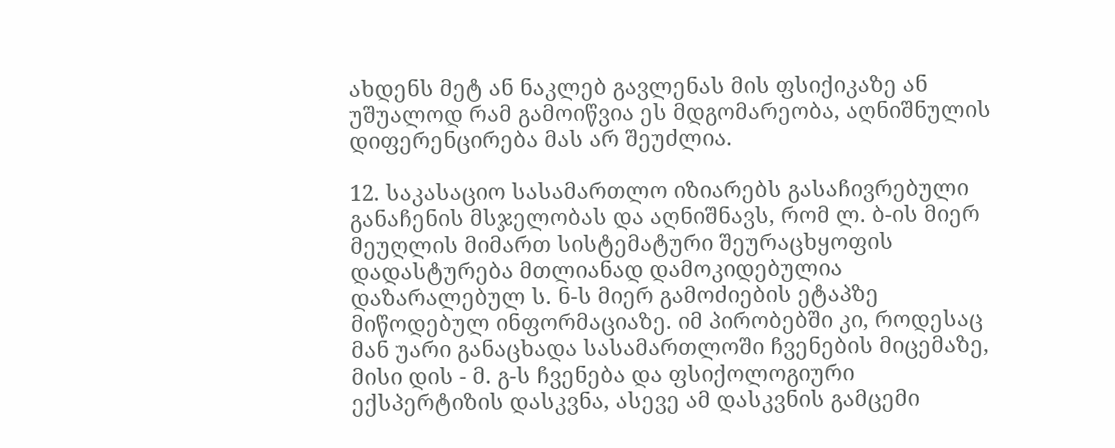ახდენს მეტ ან ნაკლებ გავლენას მის ფსიქიკაზე ან უშუალოდ რამ გამოიწვია ეს მდგომარეობა, აღნიშნულის დიფერენცირება მას არ შეუძლია.

12. საკასაციო სასამართლო იზიარებს გასაჩივრებული განაჩენის მსჯელობას და აღნიშნავს, რომ ლ. ბ-ის მიერ მეუღლის მიმართ სისტემატური შეურაცხყოფის დადასტურება მთლიანად დამოკიდებულია დაზარალებულ ს. ნ-ს მიერ გამოძიების ეტაპზე მიწოდებულ ინფორმაციაზე. იმ პირობებში კი, როდესაც მან უარი განაცხადა სასამართლოში ჩვენების მიცემაზე, მისი დის - მ. გ-ს ჩვენება და ფსიქოლოგიური ექსპერტიზის დასკვნა, ასევე ამ დასკვნის გამცემი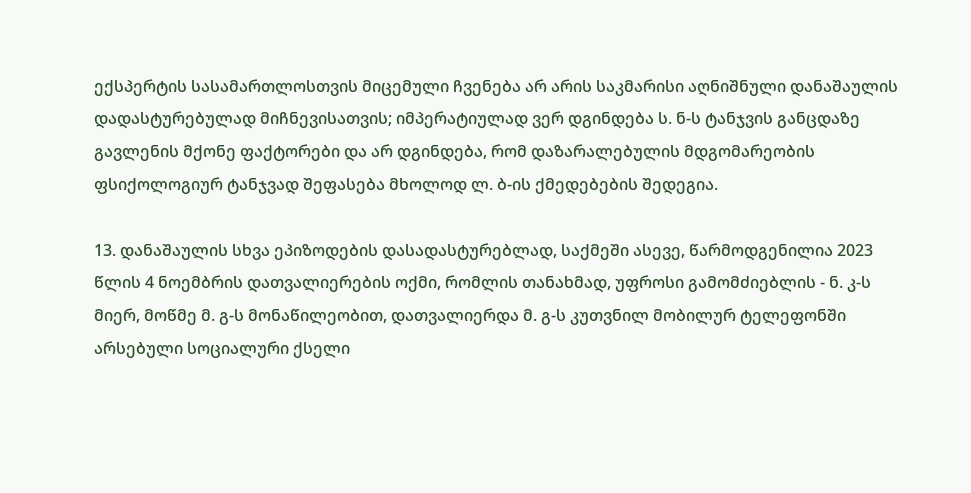ექსპერტის სასამართლოსთვის მიცემული ჩვენება არ არის საკმარისი აღნიშნული დანაშაულის დადასტურებულად მიჩნევისათვის; იმპერატიულად ვერ დგინდება ს. ნ-ს ტანჯვის განცდაზე გავლენის მქონე ფაქტორები და არ დგინდება, რომ დაზარალებულის მდგომარეობის ფსიქოლოგიურ ტანჯვად შეფასება მხოლოდ ლ. ბ-ის ქმედებების შედეგია.

13. დანაშაულის სხვა ეპიზოდების დასადასტურებლად, საქმეში ასევე, წარმოდგენილია 2023 წლის 4 ნოემბრის დათვალიერების ოქმი, რომლის თანახმად, უფროსი გამომძიებლის - ნ. კ-ს მიერ, მოწმე მ. გ-ს მონაწილეობით, დათვალიერდა მ. გ-ს კუთვნილ მობილურ ტელეფონში არსებული სოციალური ქსელი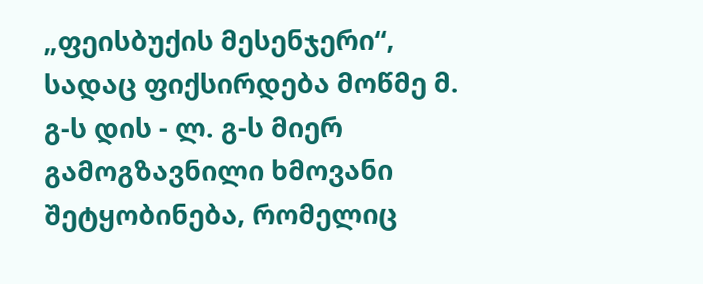„ფეისბუქის მესენჯერი“, სადაც ფიქსირდება მოწმე მ. გ-ს დის - ლ. გ-ს მიერ გამოგზავნილი ხმოვანი შეტყობინება, რომელიც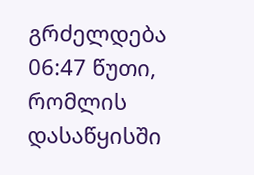გრძელდება 06:47 წუთი, რომლის დასაწყისში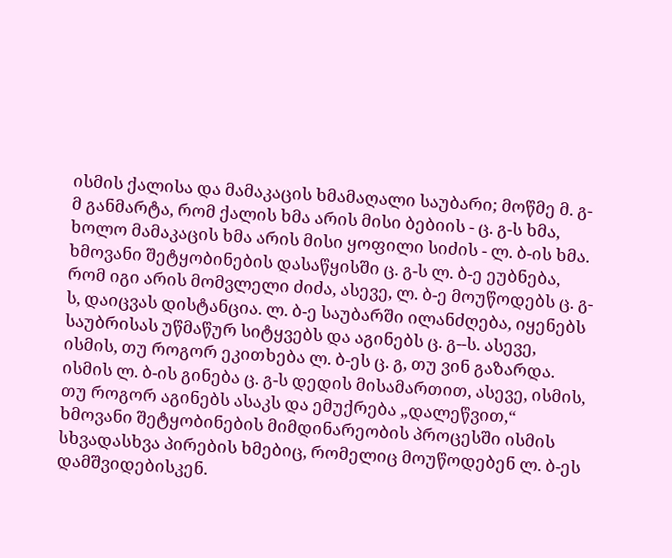ისმის ქალისა და მამაკაცის ხმამაღალი საუბარი; მოწმე მ. გ-მ განმარტა, რომ ქალის ხმა არის მისი ბებიის - ც. გ-ს ხმა, ხოლო მამაკაცის ხმა არის მისი ყოფილი სიძის - ლ. ბ-ის ხმა. ხმოვანი შეტყობინების დასაწყისში ც. გ-ს ლ. ბ-ე ეუბნება, რომ იგი არის მომვლელი ძიძა, ასევე, ლ. ბ-ე მოუწოდებს ც. გ-ს, დაიცვას დისტანცია. ლ. ბ-ე საუბარში ილანძღება, იყენებს საუბრისას უწმაწურ სიტყვებს და აგინებს ც. გ--ს. ასევე, ისმის, თუ როგორ ეკითხება ლ. ბ-ეს ც. გ, თუ ვინ გაზარდა. ისმის ლ. ბ-ის გინება ც. გ-ს დედის მისამართით, ასევე, ისმის, თუ როგორ აგინებს ასაკს და ემუქრება „დალეწვით,“ ხმოვანი შეტყობინების მიმდინარეობის პროცესში ისმის სხვადასხვა პირების ხმებიც, რომელიც მოუწოდებენ ლ. ბ-ეს დამშვიდებისკენ.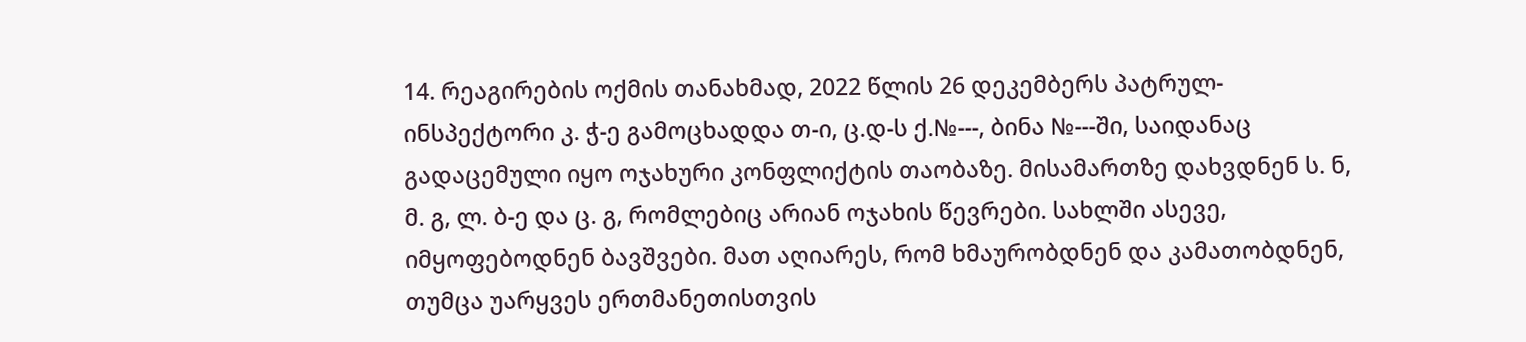14. რეაგირების ოქმის თანახმად, 2022 წლის 26 დეკემბერს პატრულ-ინსპექტორი კ. ჭ-ე გამოცხადდა თ-ი, ც.დ-ს ქ.№---, ბინა №---ში, საიდანაც გადაცემული იყო ოჯახური კონფლიქტის თაობაზე. მისამართზე დახვდნენ ს. ნ, მ. გ, ლ. ბ-ე და ც. გ, რომლებიც არიან ოჯახის წევრები. სახლში ასევე, იმყოფებოდნენ ბავშვები. მათ აღიარეს, რომ ხმაურობდნენ და კამათობდნენ, თუმცა უარყვეს ერთმანეთისთვის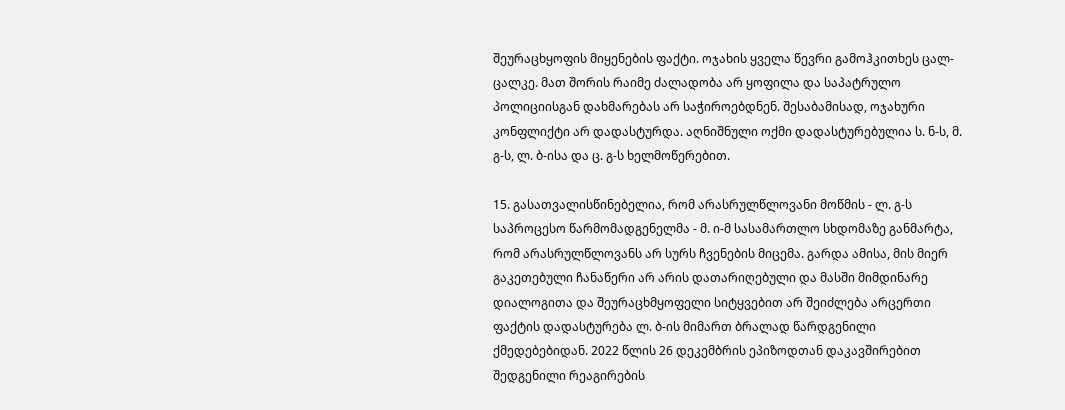შეურაცხყოფის მიყენების ფაქტი. ოჯახის ყველა წევრი გამოჰკითხეს ცალ-ცალკე. მათ შორის რაიმე ძალადობა არ ყოფილა და საპატრულო პოლიციისგან დახმარებას არ საჭიროებდნენ. შესაბამისად, ოჯახური კონფლიქტი არ დადასტურდა. აღნიშნული ოქმი დადასტურებულია ს. ნ-ს, მ. გ-ს, ლ. ბ-ისა და ც. გ-ს ხელმოწერებით.

15. გასათვალისწინებელია, რომ არასრულწლოვანი მოწმის - ლ. გ-ს საპროცესო წარმომადგენელმა - მ. ი-მ სასამართლო სხდომაზე განმარტა, რომ არასრულწლოვანს არ სურს ჩვენების მიცემა. გარდა ამისა, მის მიერ გაკეთებული ჩანაწერი არ არის დათარიღებული და მასში მიმდინარე დიალოგითა და შეურაცხმყოფელი სიტყვებით არ შეიძლება არცერთი ფაქტის დადასტურება ლ. ბ-ის მიმართ ბრალად წარდგენილი ქმედებებიდან. 2022 წლის 26 დეკემბრის ეპიზოდთან დაკავშირებით შედგენილი რეაგირების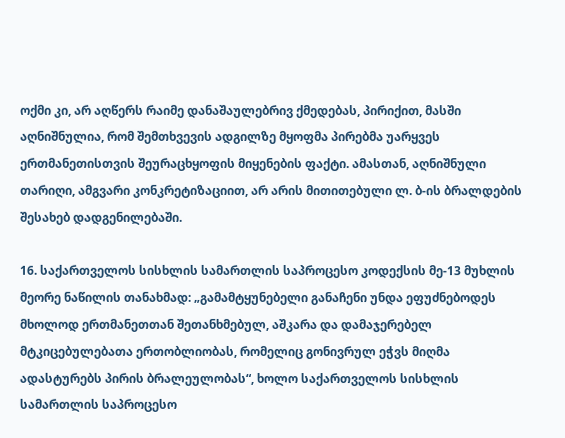ოქმი კი, არ აღწერს რაიმე დანაშაულებრივ ქმედებას, პირიქით, მასში აღნიშნულია, რომ შემთხვევის ადგილზე მყოფმა პირებმა უარყვეს ერთმანეთისთვის შეურაცხყოფის მიყენების ფაქტი. ამასთან, აღნიშნული თარიღი, ამგვარი კონკრეტიზაციით, არ არის მითითებული ლ. ბ-ის ბრალდების შესახებ დადგენილებაში.

16. საქართველოს სისხლის სამართლის საპროცესო კოდექსის მე-13 მუხლის მეორე ნაწილის თანახმად: „გამამტყუნებელი განაჩენი უნდა ეფუძნებოდეს მხოლოდ ერთმანეთთან შეთანხმებულ, აშკარა და დამაჯერებელ მტკიცებულებათა ერთობლიობას, რომელიც გონივრულ ეჭვს მიღმა ადასტურებს პირის ბრალეულობას“, ხოლო საქართველოს სისხლის სამართლის საპროცესო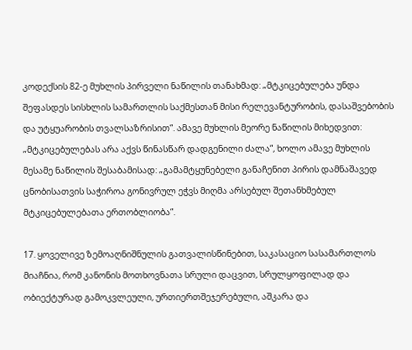კოდექსის 82-ე მუხლის პირველი ნაწილის თანახმად: „მტკიცებულება უნდა შეფასდეს სისხლის სამართლის საქმესთან მისი რელევანტურობის, დასაშვებობის და უტყუარობის თვალსაზრისით“. ამავე მუხლის მეორე ნაწილის მიხედვით: „მტკიცებულებას არა აქვს წინასწარ დადგენილი ძალა“, ხოლო ამავე მუხლის მესამე ნაწილის შესაბამისად: „გამამტყუნებელი განაჩენით პირის დამნაშავედ ცნობისათვის საჭიროა გონივრულ ეჭვს მიღმა არსებულ შეთანხმებულ მტკიცებულებათა ერთობლიობა“.

17. ყოველივე ზემოაღნიშნულის გათვალისწინებით, საკასაციო სასამართლოს მიაჩნია, რომ კანონის მოთხოვნათა სრული დაცვით, სრულყოფილად და ობიექტურად გამოკვლეული, ურთიერთშეჯერებული, აშკარა და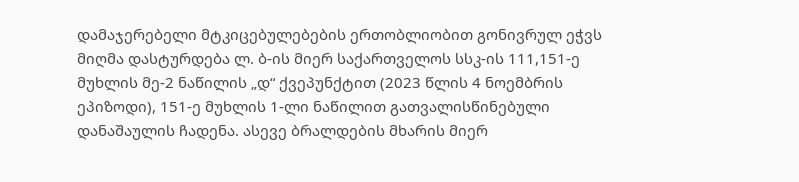დამაჯერებელი მტკიცებულებების ერთობლიობით გონივრულ ეჭვს მიღმა დასტურდება ლ. ბ-ის მიერ საქართველოს სსკ-ის 111,151-ე მუხლის მე-2 ნაწილის „დ“ ქვეპუნქტით (2023 წლის 4 ნოემბრის ეპიზოდი), 151-ე მუხლის 1-ლი ნაწილით გათვალისწინებული დანაშაულის ჩადენა. ასევე ბრალდების მხარის მიერ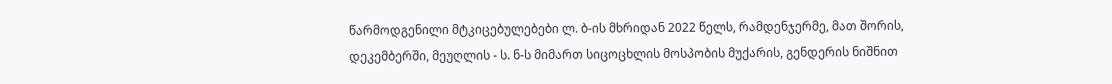წარმოდგენილი მტკიცებულებები ლ. ბ-ის მხრიდან 2022 წელს, რამდენჯერმე, მათ შორის, დეკემბერში, მეუღლის - ს. ნ-ს მიმართ სიცოცხლის მოსპობის მუქარის, გენდერის ნიშნით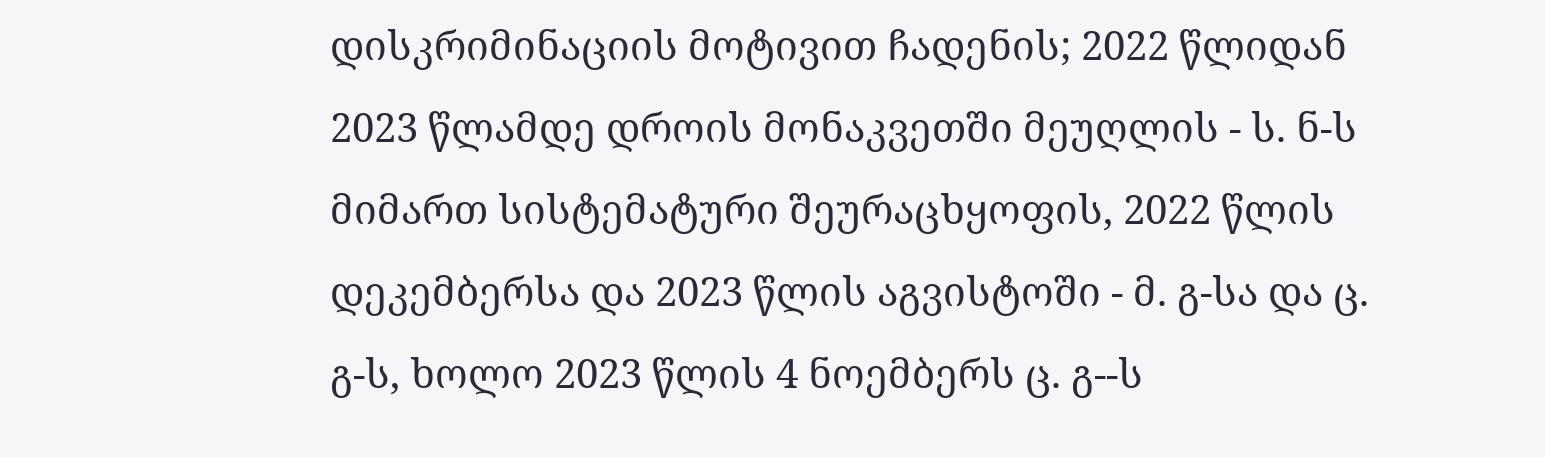დისკრიმინაციის მოტივით ჩადენის; 2022 წლიდან 2023 წლამდე დროის მონაკვეთში მეუღლის - ს. ნ-ს მიმართ სისტემატური შეურაცხყოფის, 2022 წლის დეკემბერსა და 2023 წლის აგვისტოში - მ. გ-სა და ც. გ-ს, ხოლო 2023 წლის 4 ნოემბერს ც. გ--ს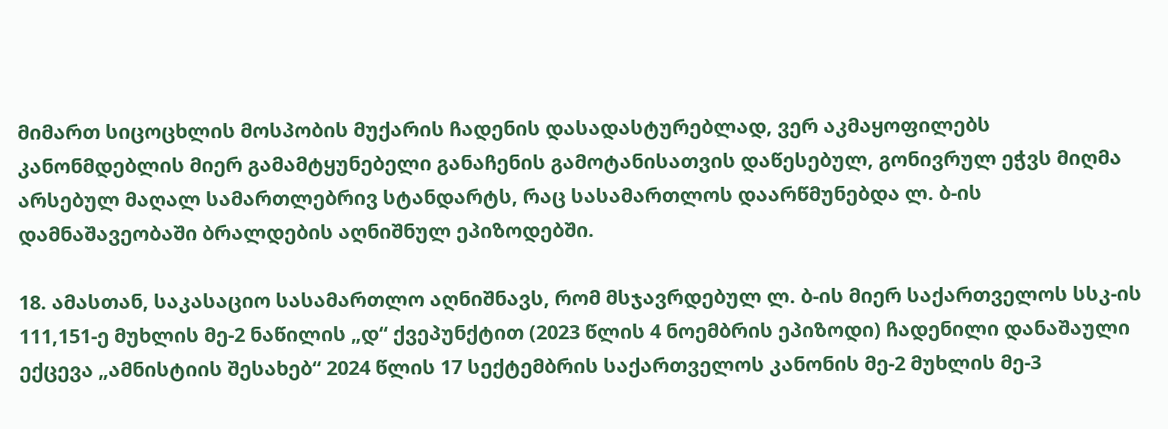მიმართ სიცოცხლის მოსპობის მუქარის ჩადენის დასადასტურებლად, ვერ აკმაყოფილებს კანონმდებლის მიერ გამამტყუნებელი განაჩენის გამოტანისათვის დაწესებულ, გონივრულ ეჭვს მიღმა არსებულ მაღალ სამართლებრივ სტანდარტს, რაც სასამართლოს დაარწმუნებდა ლ. ბ-ის დამნაშავეობაში ბრალდების აღნიშნულ ეპიზოდებში.

18. ამასთან, საკასაციო სასამართლო აღნიშნავს, რომ მსჯავრდებულ ლ. ბ-ის მიერ საქართველოს სსკ-ის 111,151-ე მუხლის მე-2 ნაწილის „დ“ ქვეპუნქტით (2023 წლის 4 ნოემბრის ეპიზოდი) ჩადენილი დანაშაული ექცევა „ამნისტიის შესახებ“ 2024 წლის 17 სექტემბრის საქართველოს კანონის მე-2 მუხლის მე-3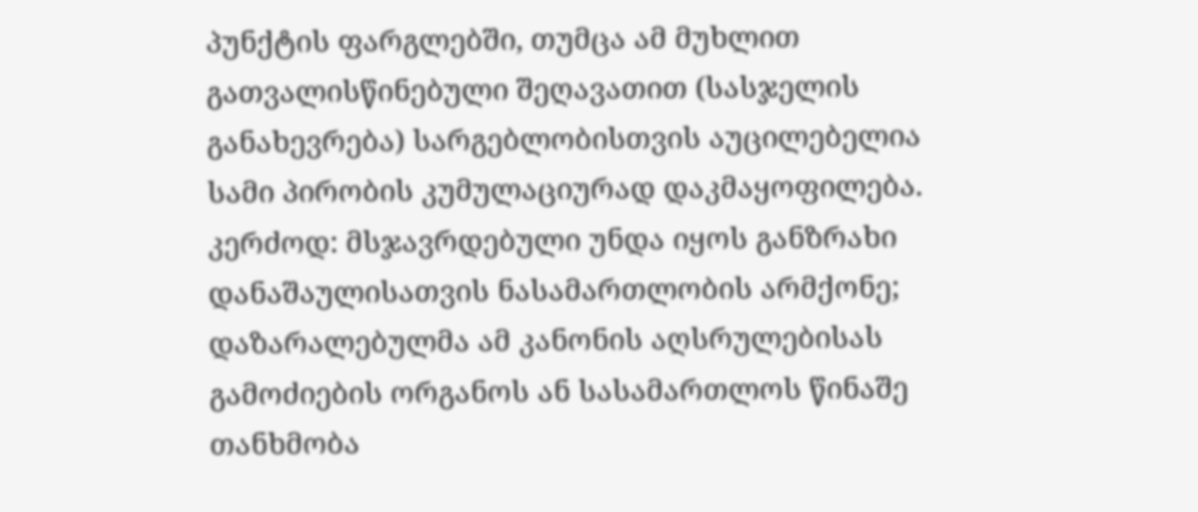პუნქტის ფარგლებში, თუმცა ამ მუხლით გათვალისწინებული შეღავათით (სასჯელის განახევრება) სარგებლობისთვის აუცილებელია სამი პირობის კუმულაციურად დაკმაყოფილება. კერძოდ: მსჯავრდებული უნდა იყოს განზრახი დანაშაულისათვის ნასამართლობის არმქონე; დაზარალებულმა ამ კანონის აღსრულებისას გამოძიების ორგანოს ან სასამართლოს წინაშე თანხმობა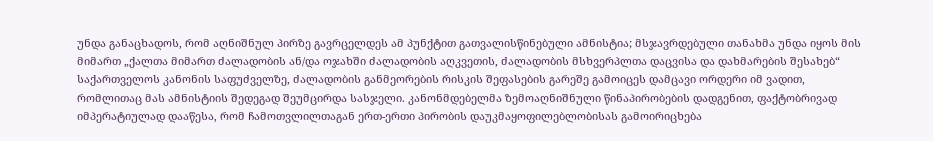უნდა განაცხადოს, რომ აღნიშნულ პირზე გავრცელდეს ამ პუნქტით გათვალისწინებული ამნისტია; მსჯავრდებული თანახმა უნდა იყოს მის მიმართ „ქალთა მიმართ ძალადობის ან/და ოჯახში ძალადობის აღკვეთის, ძალადობის მსხვერპლთა დაცვისა და დახმარების შესახებ“ საქართველოს კანონის საფუძველზე, ძალადობის განმეორების რისკის შეფასების გარეშე გამოიცეს დამცავი ორდერი იმ ვადით, რომლითაც მას ამნისტიის შედეგად შეუმცირდა სასჯელი. კანონმდებელმა ზემოაღნიშნული წინაპირობების დადგენით, ფაქტობრივად იმპერატიულად დააწესა, რომ ჩამოთვლილთაგან ერთ-ერთი პირობის დაუკმაყოფილებლობისას გამოირიცხება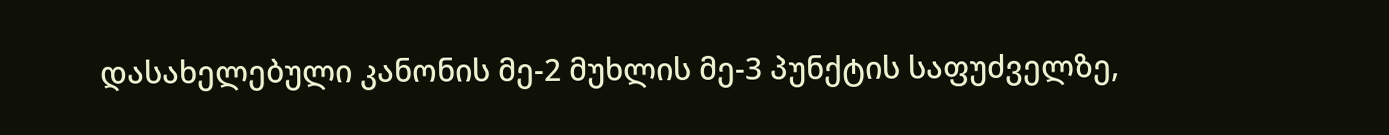დასახელებული კანონის მე-2 მუხლის მე-3 პუნქტის საფუძველზე,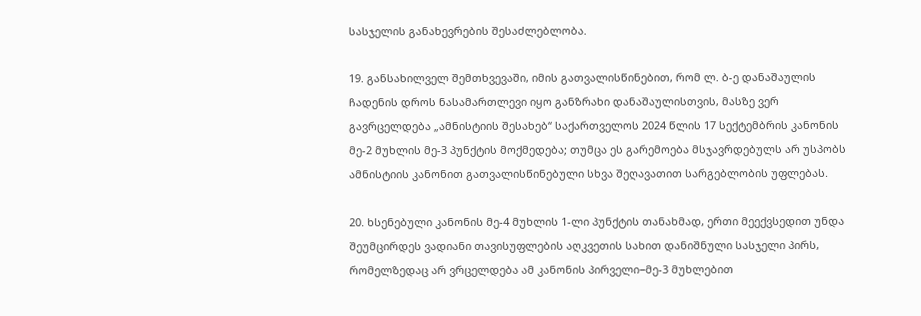სასჯელის განახევრების შესაძლებლობა.

19. განსახილველ შემთხვევაში, იმის გათვალისწინებით, რომ ლ. ბ-ე დანაშაულის ჩადენის დროს ნასამართლევი იყო განზრახი დანაშაულისთვის, მასზე ვერ გავრცელდება „ამნისტიის შესახებ“ საქართველოს 2024 წლის 17 სექტემბრის კანონის მე-2 მუხლის მე-3 პუნქტის მოქმედება; თუმცა ეს გარემოება მსჯავრდებულს არ უსპობს ამნისტიის კანონით გათვალისწინებული სხვა შეღავათით სარგებლობის უფლებას.

20. ხსენებული კანონის მე-4 მუხლის 1-ლი პუნქტის თანახმად, ერთი მეექვსედით უნდა შეუმცირდეს ვადიანი თავისუფლების აღკვეთის სახით დანიშნული სასჯელი პირს, რომელზედაც არ ვრცელდება ამ კანონის პირველი−მე-3 მუხლებით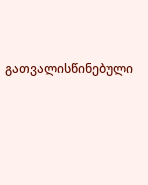გათვალისწინებული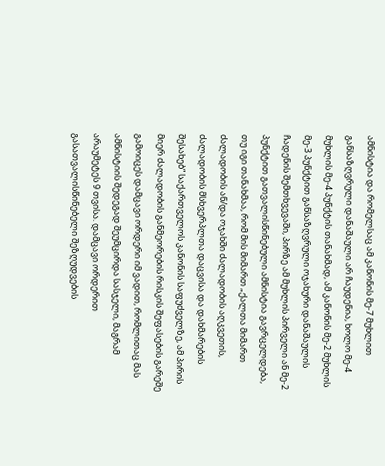ამნისტია და რომელსაც ამ კანონის მე-7 მუხლით განსაზღვრული დანაშაული არ ჩაუდენია, ხოლო მე-4 მუხლის მე-4 პუნქტის თანახმად, ამ კანონის მე-2 მუხლის მე-3 პუნქტით განსაზღვრული ოჯახური დანაშაულის ჩადენის შემთხვევაში, პირზე ამ მუხლის პირველი ან მე-2 პუნქტით გათვალისწინებული ამნისტია გავრცელდება, თუ იგი თანახმაა, რომ მის მიმართ „ქალთა მიმართ ძალადობის ან/და ოჯახში ძალადობის აღკვეთის, ძალადობის მსხვერპლთა დაცვისა და დახმარების შესახებ“ საქართველოს კანონის საფუძველზე, ამ პირის მიერ ძალადობის განმეორების რისკის შეფასების გარეშე გამოიცეს დამცავი ორდერი იმ ვადით, რომლითაც მას ამნისტიის შედეგად შეუმცირდა სასჯელი, მაგრამ არაუმეტეს 9 თვისა. დამცავი ორდერით გასათვალისწინებელი შეზღუდვების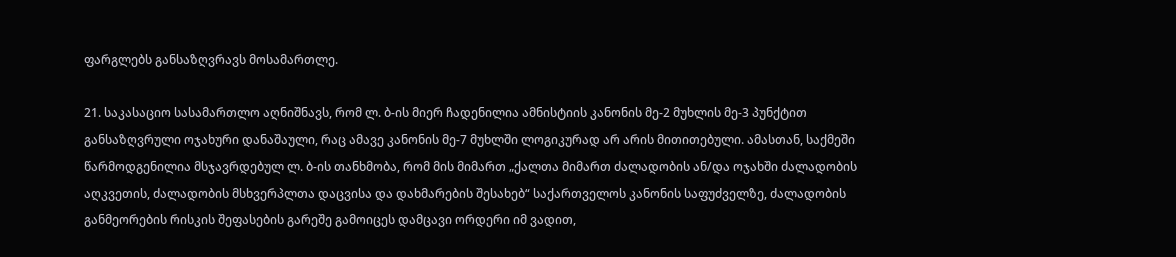ფარგლებს განსაზღვრავს მოსამართლე.

21. საკასაციო სასამართლო აღნიშნავს, რომ ლ. ბ-ის მიერ ჩადენილია ამნისტიის კანონის მე-2 მუხლის მე-3 პუნქტით განსაზღვრული ოჯახური დანაშაული, რაც ამავე კანონის მე-7 მუხლში ლოგიკურად არ არის მითითებული. ამასთან, საქმეში წარმოდგენილია მსჯავრდებულ ლ. ბ-ის თანხმობა, რომ მის მიმართ „ქალთა მიმართ ძალადობის ან/და ოჯახში ძალადობის აღკვეთის, ძალადობის მსხვერპლთა დაცვისა და დახმარების შესახებ“ საქართველოს კანონის საფუძველზე, ძალადობის განმეორების რისკის შეფასების გარეშე გამოიცეს დამცავი ორდერი იმ ვადით,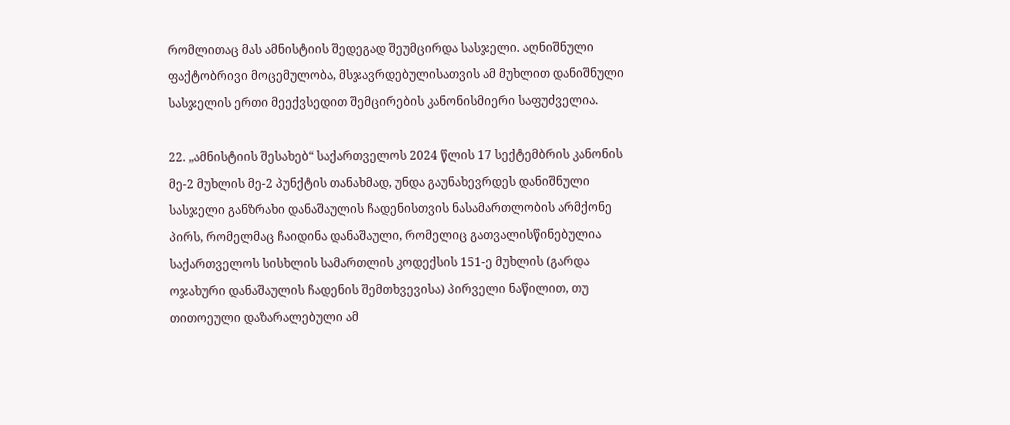რომლითაც მას ამნისტიის შედეგად შეუმცირდა სასჯელი. აღნიშნული ფაქტობრივი მოცემულობა, მსჯავრდებულისათვის ამ მუხლით დანიშნული სასჯელის ერთი მეექვსედით შემცირების კანონისმიერი საფუძველია.

22. „ამნისტიის შესახებ“ საქართველოს 2024 წლის 17 სექტემბრის კანონის მე-2 მუხლის მე-2 პუნქტის თანახმად, უნდა გაუნახევრდეს დანიშნული სასჯელი განზრახი დანაშაულის ჩადენისთვის ნასამართლობის არმქონე პირს, რომელმაც ჩაიდინა დანაშაული, რომელიც გათვალისწინებულია საქართველოს სისხლის სამართლის კოდექსის 151-ე მუხლის (გარდა ოჯახური დანაშაულის ჩადენის შემთხვევისა) პირველი ნაწილით, თუ თითოეული დაზარალებული ამ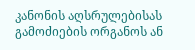კანონის აღსრულებისას გამოძიების ორგანოს ან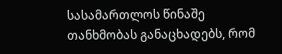სასამართლოს წინაშე თანხმობას განაცხადებს, რომ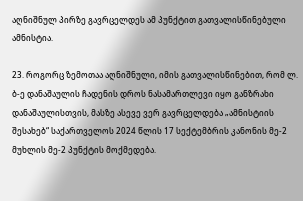აღნიშნულ პირზე გავრცელდეს ამ პუნქტით გათვალისწინებული ამნისტია.

23. როგორც ზემოთაა აღნიშნული, იმის გათვალისწინებით, რომ ლ. ბ-ე დანაშაულის ჩადენის დროს ნასამართლევი იყო განზრახი დანაშაულისთვის, მასზე ასევე ვერ გავრცელდება „ამნისტიის შესახებ“ საქართველოს 2024 წლის 17 სექტემბრის კანონის მე-2 მუხლის მე-2 პუნქტის მოქმედება.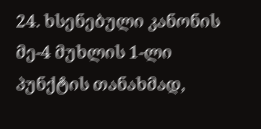24. ხსენებული კანონის მე-4 მუხლის 1-ლი პუნქტის თანახმად,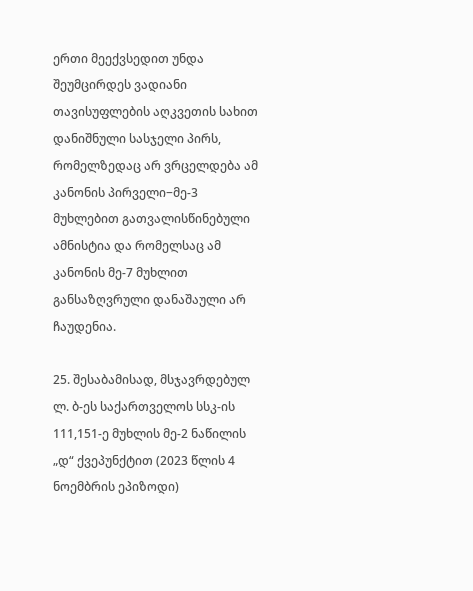ერთი მეექვსედით უნდა შეუმცირდეს ვადიანი თავისუფლების აღკვეთის სახით დანიშნული სასჯელი პირს, რომელზედაც არ ვრცელდება ამ კანონის პირველი−მე-3 მუხლებით გათვალისწინებული ამნისტია და რომელსაც ამ კანონის მე-7 მუხლით განსაზღვრული დანაშაული არ ჩაუდენია.

25. შესაბამისად, მსჯავრდებულ ლ. ბ-ეს საქართველოს სსკ-ის 111,151-ე მუხლის მე-2 ნაწილის „დ“ ქვეპუნქტით (2023 წლის 4 ნოემბრის ეპიზოდი)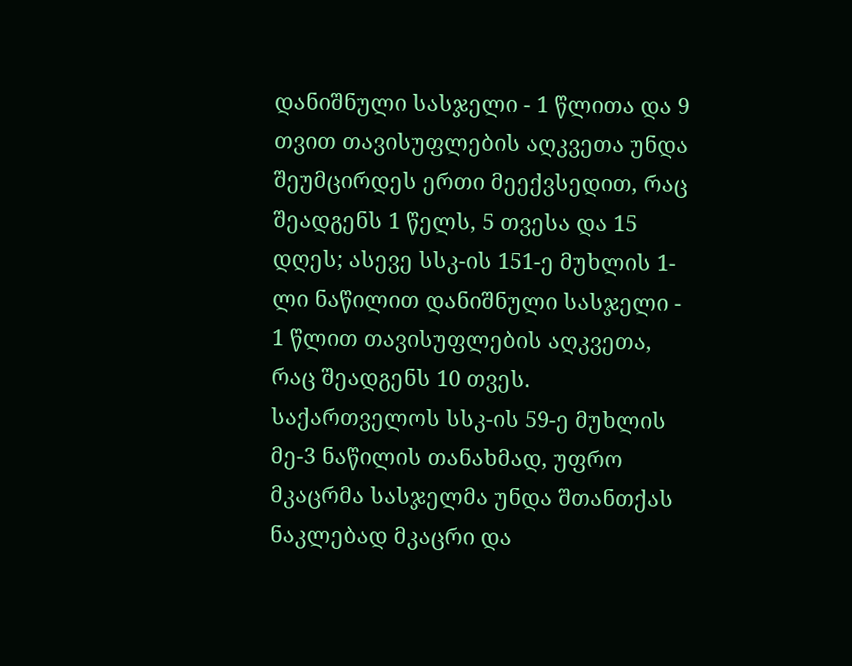დანიშნული სასჯელი - 1 წლითა და 9 თვით თავისუფლების აღკვეთა უნდა შეუმცირდეს ერთი მეექვსედით, რაც შეადგენს 1 წელს, 5 თვესა და 15 დღეს; ასევე სსკ-ის 151-ე მუხლის 1-ლი ნაწილით დანიშნული სასჯელი - 1 წლით თავისუფლების აღკვეთა, რაც შეადგენს 10 თვეს. საქართველოს სსკ-ის 59-ე მუხლის მე-3 ნაწილის თანახმად, უფრო მკაცრმა სასჯელმა უნდა შთანთქას ნაკლებად მკაცრი და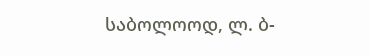საბოლოოდ, ლ. ბ-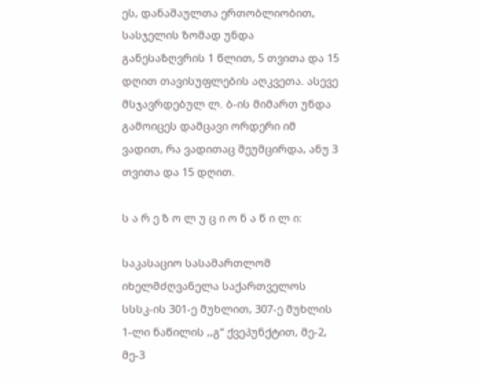ეს, დანაშაულთა ერთობლიობით, სასჯელის ზომად უნდა განესაზღვრის 1 წლით, 5 თვითა და 15 დღით თავისუფლების აღკვეთა. ასევე მსჯავრდებულ ლ. ბ-ის მიმართ უნდა გამოიცეს დამცავი ორდერი იმ ვადით, რა ვადითაც შეუმცირდა, ანუ 3 თვითა და 15 დღით.

ს ა რ ე ზ ო ლ უ ც ი ო ნ ა წ ი ლ ი:

საკასაციო სასამართლომ იხელმძღვანელა საქართველოს სსსკ-ის 301-ე მუხლით, 307-ე მუხლის 1-ლი ნაწილის ,,გ“ ქვეპუნქტით, მე-2, მე-3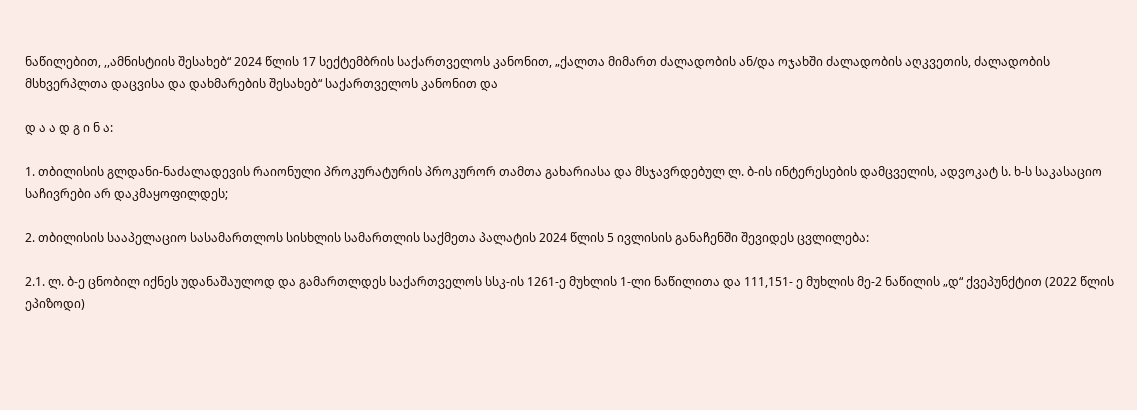ნაწილებით, ,,ამნისტიის შესახებ“ 2024 წლის 17 სექტემბრის საქართველოს კანონით, „ქალთა მიმართ ძალადობის ან/და ოჯახში ძალადობის აღკვეთის, ძალადობის მსხვერპლთა დაცვისა და დახმარების შესახებ“ საქართველოს კანონით და

დ ა ა დ გ ი ნ ა:

1. თბილისის გლდანი-ნაძალადევის რაიონული პროკურატურის პროკურორ თამთა გახარიასა და მსჯავრდებულ ლ. ბ-ის ინტერესების დამცველის, ადვოკატ ს. ხ-ს საკასაციო საჩივრები არ დაკმაყოფილდეს;

2. თბილისის სააპელაციო სასამართლოს სისხლის სამართლის საქმეთა პალატის 2024 წლის 5 ივლისის განაჩენში შევიდეს ცვლილება:

2.1. ლ. ბ-ე ცნობილ იქნეს უდანაშაულოდ და გამართლდეს საქართველოს სსკ-ის 1261-ე მუხლის 1-ლი ნაწილითა და 111,151- ე მუხლის მე-2 ნაწილის „დ“ ქვეპუნქტით (2022 წლის ეპიზოდი)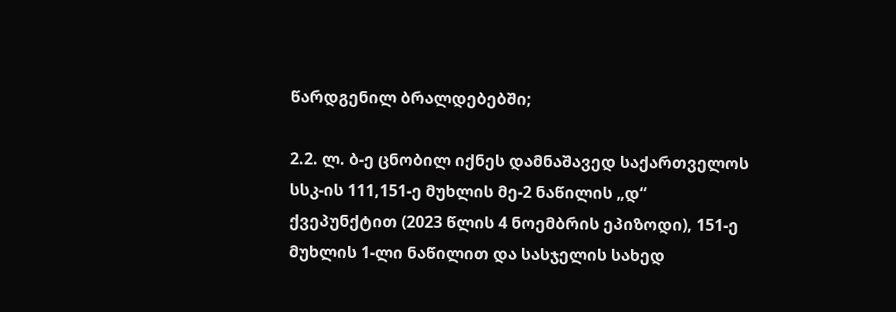წარდგენილ ბრალდებებში;

2.2. ლ. ბ-ე ცნობილ იქნეს დამნაშავედ საქართველოს სსკ-ის 111,151-ე მუხლის მე-2 ნაწილის „დ“ ქვეპუნქტით (2023 წლის 4 ნოემბრის ეპიზოდი), 151-ე მუხლის 1-ლი ნაწილით და სასჯელის სახედ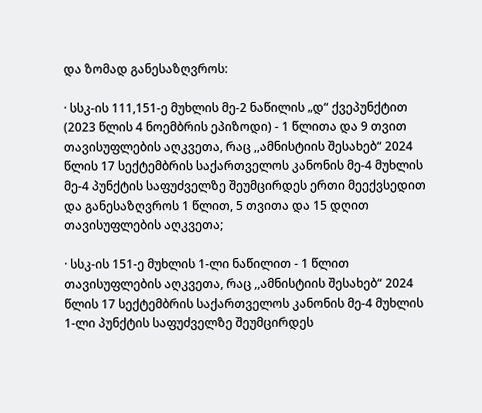და ზომად განესაზღვროს:

· სსკ-ის 111,151-ე მუხლის მე-2 ნაწილის „დ“ ქვეპუნქტით (2023 წლის 4 ნოემბრის ეპიზოდი) - 1 წლითა და 9 თვით თავისუფლების აღკვეთა, რაც ,,ამნისტიის შესახებ“ 2024 წლის 17 სექტემბრის საქართველოს კანონის მე-4 მუხლის მე-4 პუნქტის საფუძველზე შეუმცირდეს ერთი მეექვსედით და განესაზღვროს 1 წლით, 5 თვითა და 15 დღით თავისუფლების აღკვეთა;

· სსკ-ის 151-ე მუხლის 1-ლი ნაწილით - 1 წლით თავისუფლების აღკვეთა, რაც ,,ამნისტიის შესახებ“ 2024 წლის 17 სექტემბრის საქართველოს კანონის მე-4 მუხლის 1-ლი პუნქტის საფუძველზე შეუმცირდეს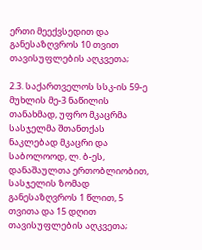ერთი მეექვსედით და განესაზღვროს 10 თვით თავისუფლების აღკვეთა;

2.3. საქართველოს სსკ-ის 59-ე მუხლის მე-3 ნაწილის თანახმად, უფრო მკაცრმა სასჯელმა შთანთქას ნაკლებად მკაცრი და საბოლოოდ, ლ. ბ-ეს, დანაშაულთა ერთობლიობით, სასჯელის ზომად განესაზღვროს 1 წლით, 5 თვითა და 15 დღით თავისუფლების აღკვეთა;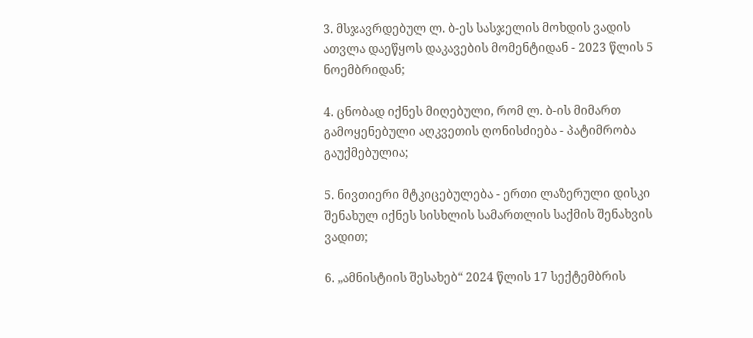3. მსჯავრდებულ ლ. ბ-ეს სასჯელის მოხდის ვადის ათვლა დაეწყოს დაკავების მომენტიდან - 2023 წლის 5 ნოემბრიდან;

4. ცნობად იქნეს მიღებული, რომ ლ. ბ-ის მიმართ გამოყენებული აღკვეთის ღონისძიება - პატიმრობა გაუქმებულია;

5. ნივთიერი მტკიცებულება - ერთი ლაზერული დისკი შენახულ იქნეს სისხლის სამართლის საქმის შენახვის ვადით;

6. „ამნისტიის შესახებ“ 2024 წლის 17 სექტემბრის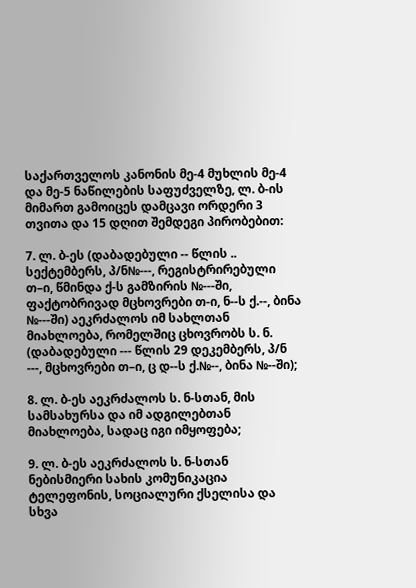საქართველოს კანონის მე-4 მუხლის მე-4 და მე-5 ნაწილების საფუძველზე, ლ. ბ-ის მიმართ გამოიცეს დამცავი ორდერი 3 თვითა და 15 დღით შემდეგი პირობებით:

7. ლ. ბ-ეს (დაბადებული -- წლის .. სექტემბერს, პ/ნ№---, რეგისტრირებული თ–ი, წმინდა ქ-ს გამზირის №---ში, ფაქტობრივად მცხოვრები თ-ი, ნ--ს ქ.--, ბინა №---ში) აეკრძალოს იმ სახლთან მიახლოება, რომელშიც ცხოვრობს ს. ნ. (დაბადებული --- წლის 29 დეკემბერს, პ/ნ ---, მცხოვრები თ–ი, ც დ--ს ქ.№--, ბინა №--ში);

8. ლ. ბ-ეს აეკრძალოს ს. ნ-სთან, მის სამსახურსა და იმ ადგილებთან მიახლოება, სადაც იგი იმყოფება;

9. ლ. ბ-ეს აეკრძალოს ს. ნ-სთან ნებისმიერი სახის კომუნიკაცია ტელეფონის, სოციალური ქსელისა და სხვა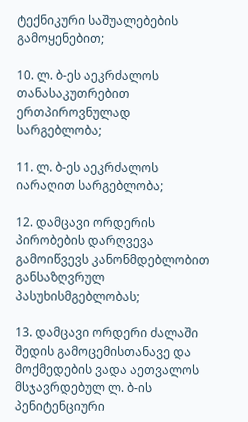ტექნიკური საშუალებების გამოყენებით;

10. ლ. ბ-ეს აეკრძალოს თანასაკუთრებით ერთპიროვნულად სარგებლობა;

11. ლ. ბ-ეს აეკრძალოს იარაღით სარგებლობა;

12. დამცავი ორდერის პირობების დარღვევა გამოიწვევს კანონმდებლობით განსაზღვრულ პასუხისმგებლობას;

13. დამცავი ორდერი ძალაში შედის გამოცემისთანავე და მოქმედების ვადა აეთვალოს მსჯავრდებულ ლ. ბ-ის პენიტენციური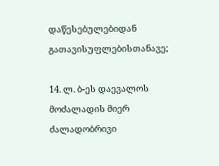დაწესებულებიდან გათავისუფლებისთანავე;

14. ლ. ბ-ეს დაევალოს მოძალადის მიერ ძალადობრივი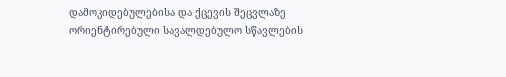დამოკიდებულებისა და ქცევის შეცვლაზე ორიენტირებული სავალდებულო სწავლების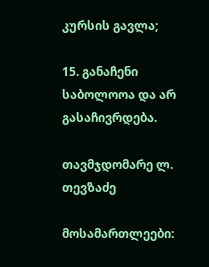კურსის გავლა;

15. განაჩენი საბოლოოა და არ გასაჩივრდება.

თავმჯდომარე ლ. თევზაძე

მოსამართლეები: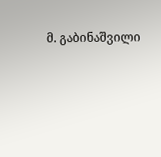მ. გაბინაშვილი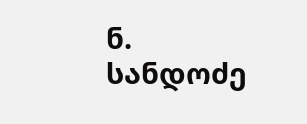ნ. სანდოძე